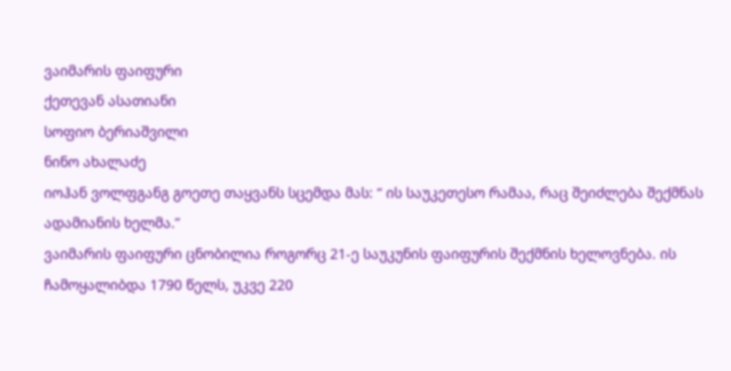ვაიმარის ფაიფური
ქეთევან ასათიანი
სოფიო ბერიაშვილი
ნინო ახალაძე
იოჰან ვოლფგანგ გოეთე თაყვანს სცემდა მას: “ ის საუკეთესო რამაა, რაც შეიძლება შექმნას ადამიანის ხელმა.”
ვაიმარის ფაიფური ცნობილია როგორც 21-ე საუკუნის ფაიფურის შექმნის ხელოვნება. ის ჩამოყალიბდა 1790 წელს, უკვე 220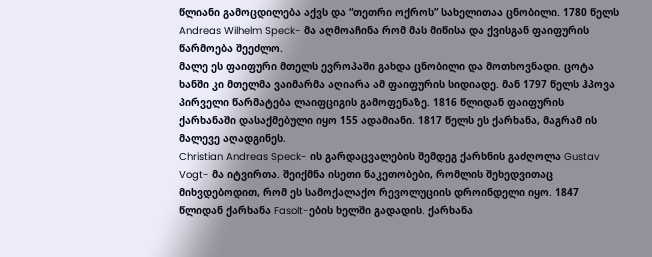წლიანი გამოცდილება აქვს და “თეთრი ოქროს” სახელითაა ცნობილი. 1780 წელს Andreas Wilhelm Speck- მა აღმოაჩინა რომ მას მიწისა და ქვისგან ფაიფურის წარმოება შეეძლო.
მალე ეს ფაიფური მთელს ევროპაში გახდა ცნობილი და მოთხოვნადი. ცოტა ხანში კი მთელმა ვაიმარმა აღიარა ამ ფაიფურის სიდიადე. მან 1797 წელს ჰპოვა პირველი წარმატება ლაიფციგის გამოფენაზე. 1816 წლიდან ფაიფურის ქარხანაში დასაქმებული იყო 155 ადამიანი. 1817 წელს ეს ქარხანა, მაგრამ ის მალევე აღადგინეს.
Christian Andreas Speck- ის გარდაცვალების შემდეგ ქარხნის გაძღოლა Gustav Vogt- მა იტვირთა. შეიქმნა ისეთი ნაკეთობები, რომლის შეხედვითაც მიხვდებოდით, რომ ეს სამოქალაქო რევოლუციის დროინდელი იყო. 1847 წლიდან ქარხანა Fasolt-ების ხელში გადადის. ქარხანა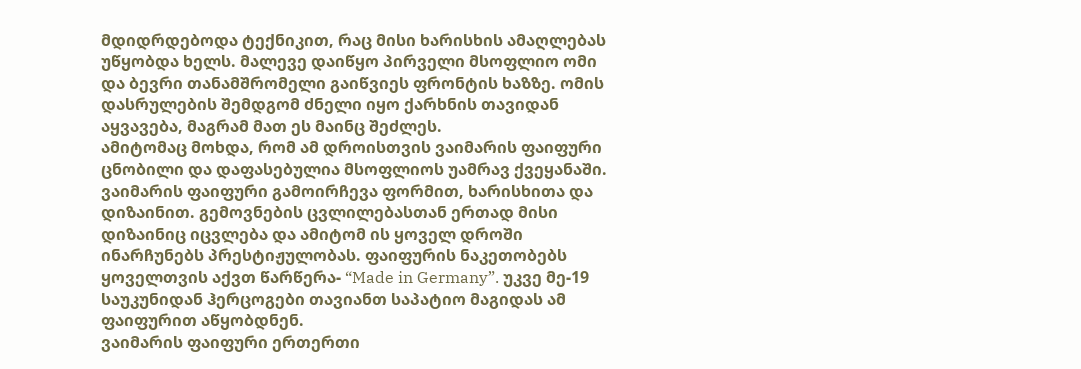მდიდრდებოდა ტექნიკით, რაც მისი ხარისხის ამაღლებას უწყობდა ხელს. მალევე დაიწყო პირველი მსოფლიო ომი და ბევრი თანამშრომელი გაიწვიეს ფრონტის ხაზზე. ომის დასრულების შემდგომ ძნელი იყო ქარხნის თავიდან აყვავება, მაგრამ მათ ეს მაინც შეძლეს.
ამიტომაც მოხდა, რომ ამ დროისთვის ვაიმარის ფაიფური ცნობილი და დაფასებულია მსოფლიოს უამრავ ქვეყანაში.
ვაიმარის ფაიფური გამოირჩევა ფორმით, ხარისხითა და დიზაინით. გემოვნების ცვლილებასთან ერთად მისი დიზაინიც იცვლება და ამიტომ ის ყოველ დროში ინარჩუნებს პრესტიჟულობას. ფაიფურის ნაკეთობებს ყოველთვის აქვთ წარწერა- “Made in Germany”. უკვე მე-19 საუკუნიდან ჰერცოგები თავიანთ საპატიო მაგიდას ამ ფაიფურით აწყობდნენ.
ვაიმარის ფაიფური ერთერთი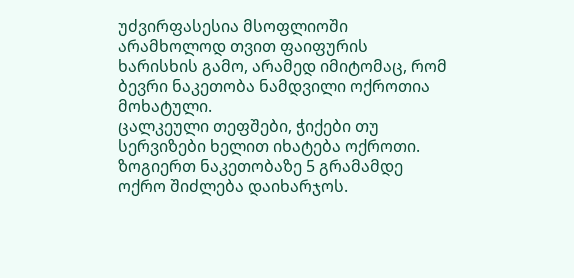უძვირფასესია მსოფლიოში არამხოლოდ თვით ფაიფურის ხარისხის გამო, არამედ იმიტომაც, რომ ბევრი ნაკეთობა ნამდვილი ოქროთია მოხატული.
ცალკეული თეფშები, ჭიქები თუ სერვიზები ხელით იხატება ოქროთი. ზოგიერთ ნაკეთობაზე 5 გრამამდე ოქრო შიძლება დაიხარჯოს.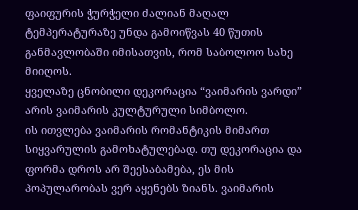ფაიფურის ჭურჭელი ძალიან მაღალ ტემპერატურაზე უნდა გამოიწვას 40 წუთის განმავლობაში იმისათვის, რომ საბოლოო სახე მიიღოს.
ყველაზე ცნობილი დეკორაცია “ვაიმარის ვარდი” არის ვაიმარის კულტურული სიმბოლო.
ის ითვლება ვაიმარის რომანტიკის მიმართ სიყვარულის გამოხატულებად. თუ დეკორაცია და ფორმა დროს არ შეესაბამება, ეს მის პოპულარობას ვერ აყენებს ზიანს. ვაიმარის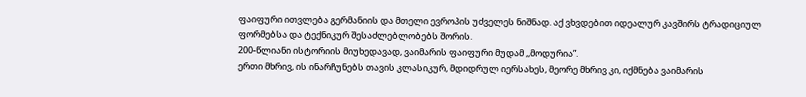ფაიფური ითვლება გერმანიის და მთელი ევროპის უძველეს ნიშნად. აქ ვხვდებით იდეალურ კავშირს ტრადიციულ ფორმებსა და ტექნიკურ შესაძლებლობებს შორის.
200-წლიანი ისტორიის მიუხედავად, ვაიმარის ფაიფური მუდამ ,,მოდურია”.
ერთი მხრივ, ის ინარჩუნებს თავის კლასიკურ, მდიდრულ იერსახეს, მეორე მხრივ კი, იქმნება ვაიმარის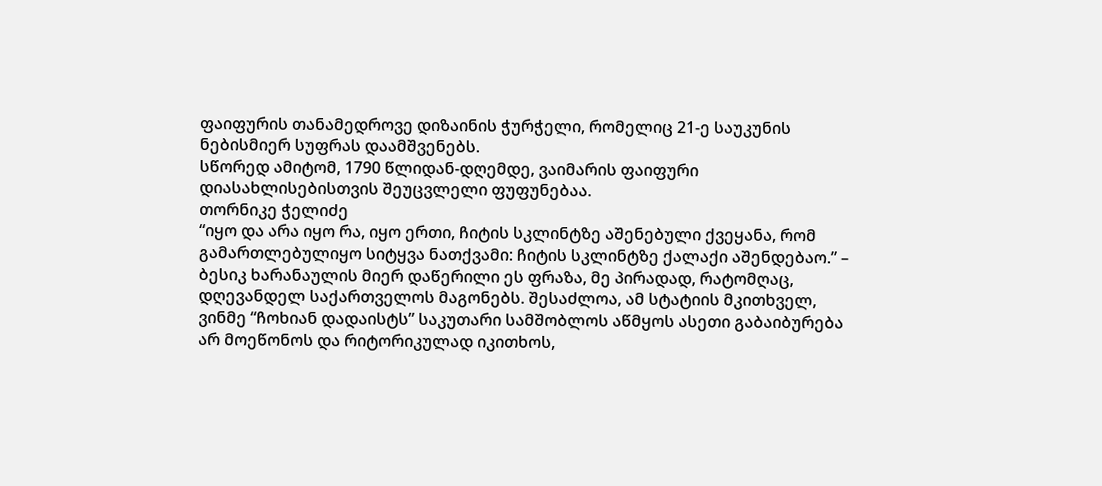ფაიფურის თანამედროვე დიზაინის ჭურჭელი, რომელიც 21-ე საუკუნის ნებისმიერ სუფრას დაამშვენებს.
სწორედ ამიტომ, 1790 წლიდან-დღემდე, ვაიმარის ფაიფური დიასახლისებისთვის შეუცვლელი ფუფუნებაა.
თორნიკე ჭელიძე
“იყო და არა იყო რა, იყო ერთი, ჩიტის სკლინტზე აშენებული ქვეყანა, რომ გამართლებულიყო სიტყვა ნათქვამი: ჩიტის სკლინტზე ქალაქი აშენდებაო.” – ბესიკ ხარანაულის მიერ დაწერილი ეს ფრაზა, მე პირადად, რატომღაც, დღევანდელ საქართველოს მაგონებს. შესაძლოა, ამ სტატიის მკითხველ, ვინმე “ჩოხიან დადაისტს” საკუთარი სამშობლოს აწმყოს ასეთი გაბაიბურება არ მოეწონოს და რიტორიკულად იკითხოს,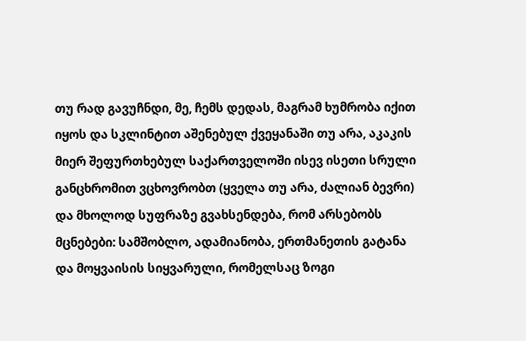თუ რად გავუჩნდი, მე, ჩემს დედას, მაგრამ ხუმრობა იქით იყოს და სკლინტით აშენებულ ქვეყანაში თუ არა, აკაკის მიერ შეფურთხებულ საქართველოში ისევ ისეთი სრული განცხრომით ვცხოვრობთ (ყველა თუ არა, ძალიან ბევრი) და მხოლოდ სუფრაზე გვახსენდება, რომ არსებობს მცნებები: სამშობლო, ადამიანობა, ერთმანეთის გატანა და მოყვაისის სიყვარული, რომელსაც ზოგი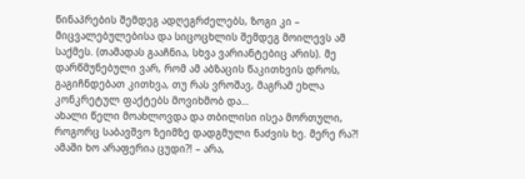წინაპრების შემდეგ ადღეგრძელებს, ზოგი კი – მიცვალებულებისა და სიცოცხლის შემდეგ მოილევს ამ საქმეს. (თამადას გააჩნია, სხვა ვარიანტებიც არის). მე დარწმუნებული ვარ, რომ ამ აბზაცის წაკითხვის დროს, გაგიჩნდებათ კითხვა, თუ რას ვროშავ, მაგრამ ეხლა კონკრეტულ ფაქტებს მოვიხმობ და…
ახალი წელი მოახლოვდა და თბილისი ისეა მორთული, როგორც საბავშვო ზეიმზე დადგმული ნაძვის ხე. მერე რა?! ამაში ხო არაფერია ცუდი?! – არა,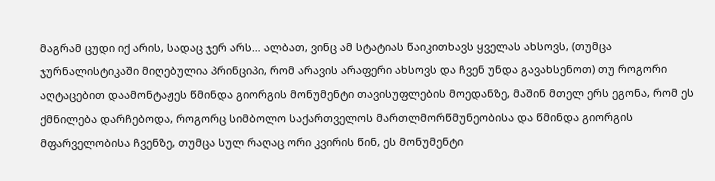მაგრამ ცუდი იქ არის, სადაც ჯერ არს… ალბათ, ვინც ამ სტატიას წაიკითხავს ყველას ახსოვს, (თუმცა ჯურნალისტიკაში მიღებულია პრინციპი, რომ არავის არაფერი ახსოვს და ჩვენ უნდა გავახსენოთ) თუ როგორი აღტაცებით დაამონტაჟეს წმინდა გიორგის მონუმენტი თავისუფლების მოედანზე, მაშინ მთელ ერს ეგონა, რომ ეს ქმნილება დარჩებოდა, როგორც სიმბოლო საქართველოს მართლმორწმუნეობისა და წმინდა გიორგის მფარველობისა ჩვენზე, თუმცა სულ რაღაც ორი კვირის წინ, ეს მონუმენტი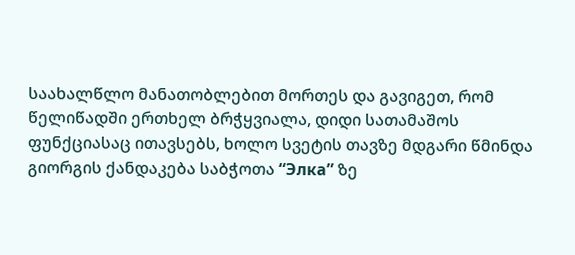საახალწლო მანათობლებით მორთეს და გავიგეთ, რომ წელიწადში ერთხელ ბრჭყვიალა, დიდი სათამაშოს ფუნქციასაც ითავსებს, ხოლო სვეტის თავზე მდგარი წმინდა გიორგის ქანდაკება საბჭოთა “Элка” ზე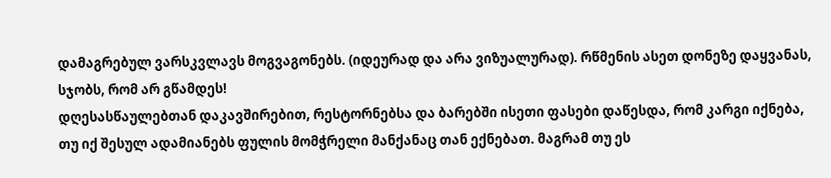დამაგრებულ ვარსკვლავს მოგვაგონებს. (იდეურად და არა ვიზუალურად). რწმენის ასეთ დონეზე დაყვანას, სჯობს, რომ არ გწამდეს!
დღესასწაულებთან დაკავშირებით, რესტორნებსა და ბარებში ისეთი ფასები დაწესდა, რომ კარგი იქნება, თუ იქ შესულ ადამიანებს ფულის მომჭრელი მანქანაც თან ექნებათ. მაგრამ თუ ეს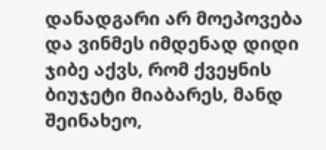დანადგარი არ მოეპოვება და ვინმეს იმდენად დიდი ჯიბე აქვს, რომ ქვეყნის ბიუჯეტი მიაბარეს, მანდ შეინახეო,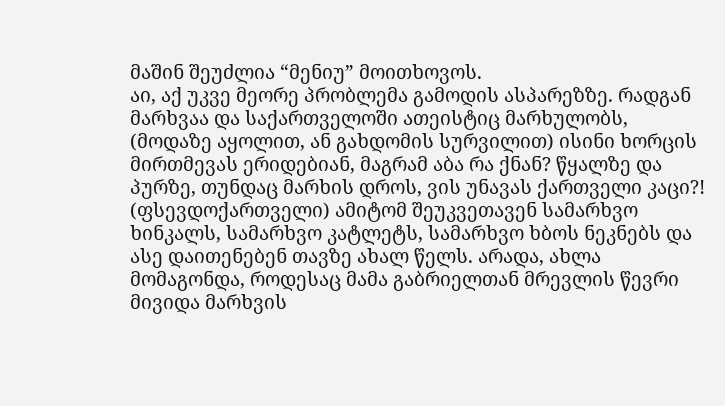მაშინ შეუძლია “მენიუ” მოითხოვოს.
აი, აქ უკვე მეორე პრობლემა გამოდის ასპარეზზე. რადგან მარხვაა და საქართველოში ათეისტიც მარხულობს, (მოდაზე აყოლით, ან გახდომის სურვილით) ისინი ხორცის მირთმევას ერიდებიან, მაგრამ აბა რა ქნან? წყალზე და პურზე, თუნდაც მარხის დროს, ვის უნავას ქართველი კაცი?! (ფსევდოქართველი) ამიტომ შეუკვეთავენ სამარხვო ხინკალს, სამარხვო კატლეტს, სამარხვო ხბოს ნეკნებს და ასე დაითენებენ თავზე ახალ წელს. არადა, ახლა მომაგონდა, როდესაც მამა გაბრიელთან მრევლის წევრი მივიდა მარხვის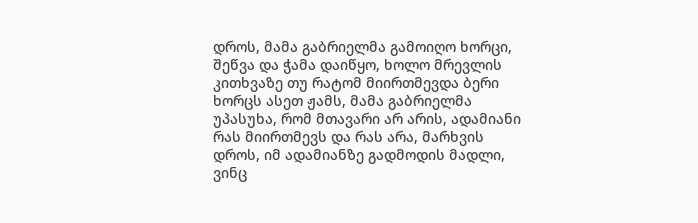დროს, მამა გაბრიელმა გამოიღო ხორცი, შეწვა და ჭამა დაიწყო, ხოლო მრევლის კითხვაზე თუ რატომ მიირთმევდა ბერი ხორცს ასეთ ჟამს, მამა გაბრიელმა უპასუხა, რომ მთავარი არ არის, ადამიანი რას მიირთმევს და რას არა, მარხვის დროს, იმ ადამიანზე გადმოდის მადლი, ვინც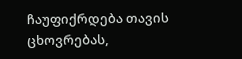ჩაუფიქრდება თავის ცხოვრებას,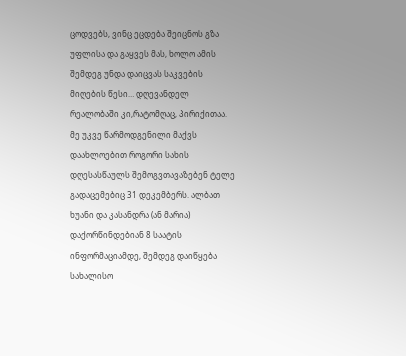ცოდვებს, ვინც ეცდება შეიცნოს გზა უფლისა და გაყვეს მას, ხოლო ამის შემდეგ უნდა დაიცვას საკვების მიღების წესი… დღევანდელ რეალობაში კი,რატომღაც, პირიქითაა.
მე უკვე წარმოდგენილი მაქვს დაახლოებით როგორი სახის დღესასწაულს შემოგვთავაზებენ ტელე გადაცემებიც 31 დეკემბერს. ალბათ ხუანი და კასანდრა (ან მარია) დაქორწინდებიან 8 საატის ინფორმაციამდე, შემდეგ დაიწყება სახალისო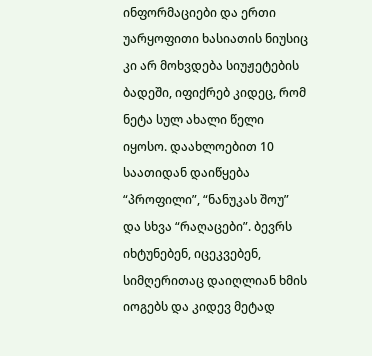ინფორმაციები და ერთი უარყოფითი ხასიათის ნიუსიც კი არ მოხვდება სიუჟეტების ბადეში, იფიქრებ კიდეც, რომ ნეტა სულ ახალი წელი იყოსო. დაახლოებით 10 საათიდან დაიწყება “პროფილი”, “ნანუკას შოუ” და სხვა “რაღაცები”. ბევრს იხტუნებენ, იცეკვებენ, სიმღერითაც დაიღლიან ხმის იოგებს და კიდევ მეტად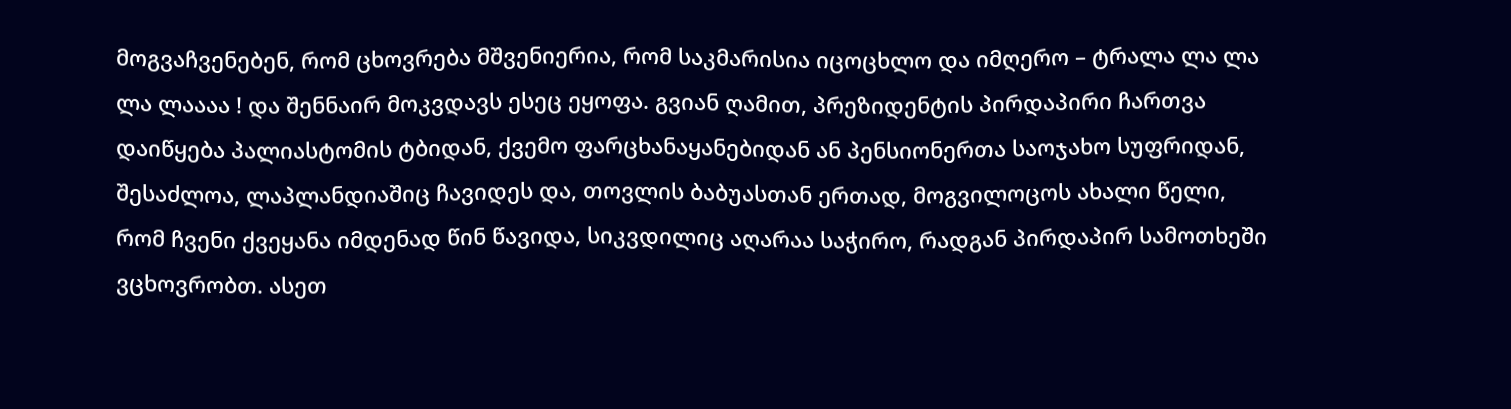მოგვაჩვენებენ, რომ ცხოვრება მშვენიერია, რომ საკმარისია იცოცხლო და იმღერო – ტრალა ლა ლა ლა ლაააა ! და შენნაირ მოკვდავს ესეც ეყოფა. გვიან ღამით, პრეზიდენტის პირდაპირი ჩართვა დაიწყება პალიასტომის ტბიდან, ქვემო ფარცხანაყანებიდან ან პენსიონერთა საოჯახო სუფრიდან, შესაძლოა, ლაპლანდიაშიც ჩავიდეს და, თოვლის ბაბუასთან ერთად, მოგვილოცოს ახალი წელი, რომ ჩვენი ქვეყანა იმდენად წინ წავიდა, სიკვდილიც აღარაა საჭირო, რადგან პირდაპირ სამოთხეში ვცხოვრობთ. ასეთ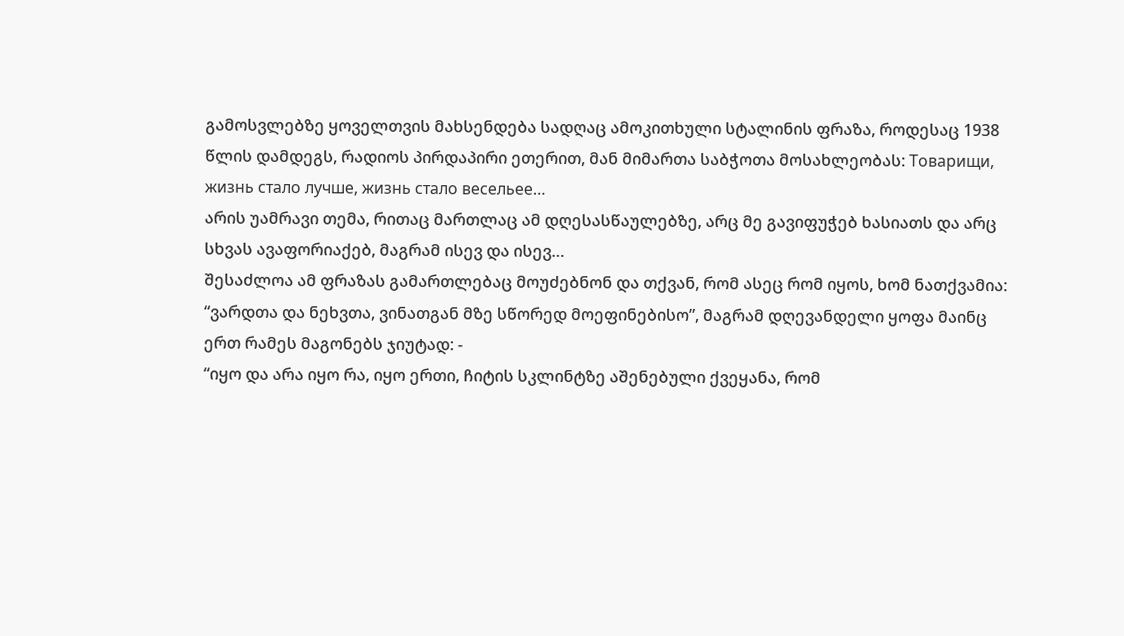გამოსვლებზე ყოველთვის მახსენდება სადღაც ამოკითხული სტალინის ფრაზა, როდესაც 1938 წლის დამდეგს, რადიოს პირდაპირი ეთერით, მან მიმართა საბჭოთა მოსახლეობას: Товарищи, жизнь стало лучше, жизнь стало весельее…
არის უამრავი თემა, რითაც მართლაც ამ დღესასწაულებზე, არც მე გავიფუჭებ ხასიათს და არც სხვას ავაფორიაქებ, მაგრამ ისევ და ისევ…
შესაძლოა ამ ფრაზას გამართლებაც მოუძებნონ და თქვან, რომ ასეც რომ იყოს, ხომ ნათქვამია: “ვარდთა და ნეხვთა, ვინათგან მზე სწორედ მოეფინებისო”, მაგრამ დღევანდელი ყოფა მაინც ერთ რამეს მაგონებს ჯიუტად: -
“იყო და არა იყო რა, იყო ერთი, ჩიტის სკლინტზე აშენებული ქვეყანა, რომ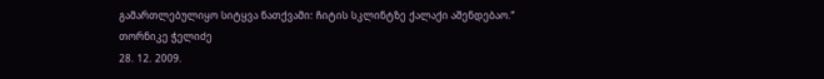გამართლებულიყო სიტყვა ნათქვამი: ჩიტის სკლინტზე ქალაქი აშენდებაო.”
თორნიკე ჭელიძე
28. 12. 2009.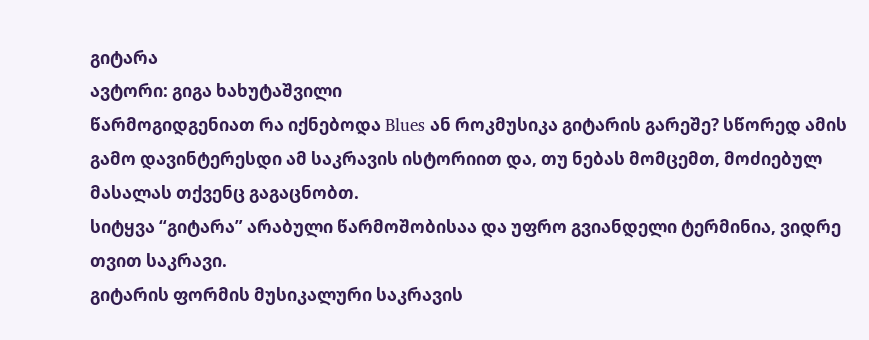გიტარა
ავტორი: გიგა ხახუტაშვილი
წარმოგიდგენიათ რა იქნებოდა Blues ან როკმუსიკა გიტარის გარეშე? სწორედ ამის გამო დავინტერესდი ამ საკრავის ისტორიით და, თუ ნებას მომცემთ, მოძიებულ მასალას თქვენც გაგაცნობთ.
სიტყვა “გიტარა” არაბული წარმოშობისაა და უფრო გვიანდელი ტერმინია, ვიდრე თვით საკრავი.
გიტარის ფორმის მუსიკალური საკრავის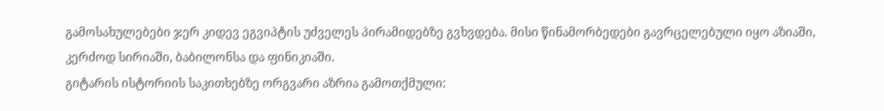გამოსახულებები ჯერ კიდევ ეგვიპტის უძველეს პირამიდებზე გვხვდება. მისი წინამორბედები გავრცელებული იყო აზიაში, კერძოდ სირიაში, ბაბილონსა და ფინიკიაში.
გიტარის ისტორიის საკითხებზე ორგვარი აზრია გამოთქმული: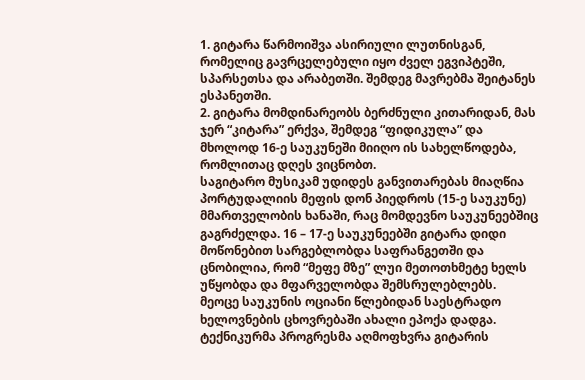1. გიტარა წარმოიშვა ასირიული ლუთნისგან, რომელიც გავრცელებული იყო ძველ ეგვიპტეში, სპარსეთსა და არაბეთში. შემდეგ მავრებმა შეიტანეს ესპანეთში.
2. გიტარა მომდინარეობს ბერძნული კითარიდან, მას ჯერ “კიტარა” ერქვა, შემდეგ “ფიდიკულა” და მხოლოდ 16-ე საუკუნეში მიიღო ის სახელწოდება, რომლითაც დღეს ვიცნობთ.
საგიტარო მუსიკამ უდიდეს განვითარებას მიაღწია პორტუდალიის მეფის დონ პიედროს (15-ე საუკუნე) მმართველობის ხანაში, რაც მომდევნო საუკუნეებშიც გაგრძელდა. 16 – 17-ე საუკუნეებში გიტარა დიდი მოწონებით სარგებლობდა საფრანგეთში და ცნობილია, რომ “მეფე მზე” ლუი მეთოთხმეტე ხელს უწყობდა და მფარველობდა შემსრულებლებს.
მეოცე საუკუნის ოციანი წლებიდან საესტრადო ხელოვნების ცხოვრებაში ახალი ეპოქა დადგა. ტექნიკურმა პროგრესმა აღმოფხვრა გიტარის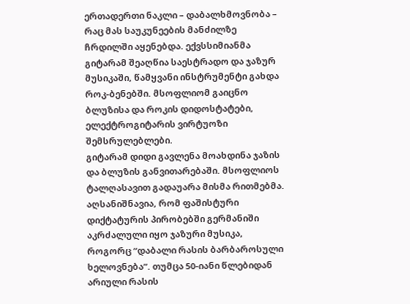ერთადერთი ნაკლი – დაბალხმოვნობა – რაც მას საუკუნეების მანძილზე ჩრდილში აყენებდა. ექვსსიმიანმა გიტარამ შეაღწია საესტრადო და ჯაზურ მუსიკაში, წამყვანი ინსტრუმენტი გახდა როკ-ბენებში. მსოფლიომ გაიცნო ბლუზისა და როკის დიდოსტატები, ელექტროგიტარის ვირტუოზი შემსრულებლები.
გიტარამ დიდი გავლენა მოახდინა ჯაზის და ბლუზის განვითარებაში. მსოფლიოს ტალღასავით გადაუარა მისმა რითმებმა. აღსანიშნავია, რომ ფაშისტური დიქტატურის პირობებში გერმანიში აკრძალული იყო ჯაზური მუსიკა, როგორც “დაბალი რასის ბარბაროსული ხელოვნება”. თუმცა 50-იანი წლებიდან არიული რასის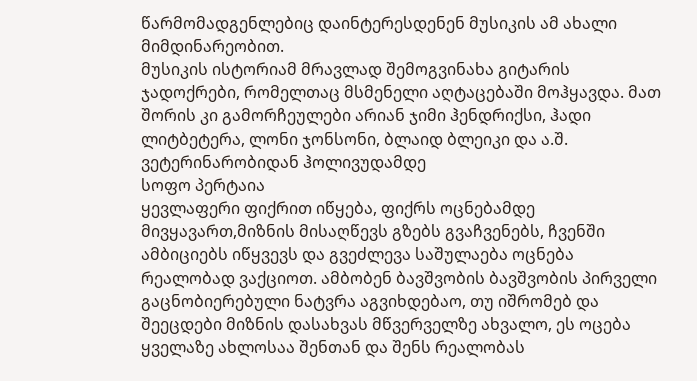წარმომადგენლებიც დაინტერესდენენ მუსიკის ამ ახალი მიმდინარეობით.
მუსიკის ისტორიამ მრავლად შემოგვინახა გიტარის ჯადოქრები, რომელთაც მსმენელი აღტაცებაში მოჰყავდა. მათ შორის კი გამორჩეულები არიან ჯიმი ჰენდრიქსი, ჰადი ლიტბეტერა, ლონი ჯონსონი, ბლაიდ ბლეიკი და ა.შ.
ვეტერინარობიდან ჰოლივუდამდე
სოფო პერტაია
ყევლაფერი ფიქრით იწყება, ფიქრს ოცნებამდე მივყავართ,მიზნის მისაღწევს გზებს გვაჩვენებს, ჩვენში ამბიციებს იწყვევს და გვეძლევა საშულაება ოცნება რეალობად ვაქციოთ. ამბობენ ბავშვობის ბავშვობის პირველი გაცნობიერებული ნატვრა აგვიხდებაო, თუ იშრომებ და შეეცდები მიზნის დასახვას მწვერველზე ახვალო, ეს ოცება ყველაზე ახლოსაა შენთან და შენს რეალობას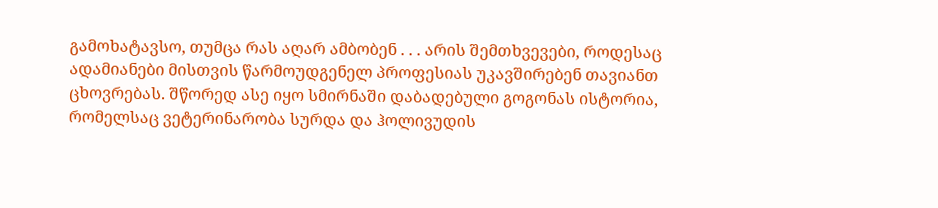გამოხატავსო, თუმცა რას აღარ ამბობენ . . . არის შემთხვევები, როდესაც ადამიანები მისთვის წარმოუდგენელ პროფესიას უკავშირებენ თავიანთ ცხოვრებას. შწორედ ასე იყო სმირნაში დაბადებული გოგონას ისტორია, რომელსაც ვეტერინარობა სურდა და ჰოლივუდის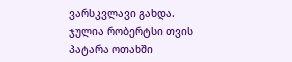ვარსკვლავი გახდა.
ჯულია რობერტსი თვის პატარა ოთახში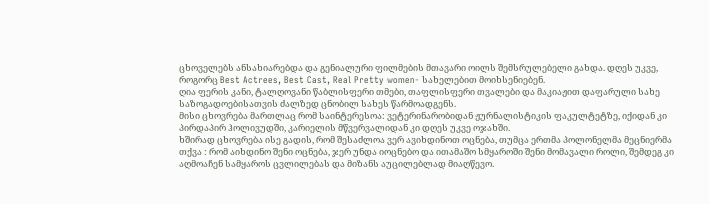ცხოველებს ანსახიარებდა და გენიალური ფილმების მთავარი ოილს შემსრულებელი გახდა. დღეს უკვე, როგორც Best Actrees, Best Cast, Real Pretty women- სახელებით მოიხსენიებენ.
ღია ფერის კანი, ტალღოვანი წაბლისფერი თმები, თაფლისფერი თვალები და მაკიაჟით დაფარული სახე საზოგადოებისათვის ძალზედ ცნობილ სახეს წარმოადგენს.
მისი ცხოვრება მართლაც რომ საინტერესოა: ვეტერინარობიდან ჟურნალისტიკის ფაკულტეტზე, იქიდან კი პირდაპირ ჰოლივუდში, კარიელის მწვერვალიდან კი დღეს უკვე ოჯახში.
ხშირად ცხოვრება ისე გადის, რომ შესაძლოა ვერ ავიხდინოთ ოცნება, თუმცა ერთმა პოლონელმა მეცნიერმა თქვა : რომ აიხდინო შენი ოცნება, ჯერ უნდა იოცნებო და ითამაშო სმყაროში შენი მომავალი როლი, შემდეგ კი აღმოაჩენ სამყაროს ცვლილებას და მიზანს აუცილებლად მიაღწევო.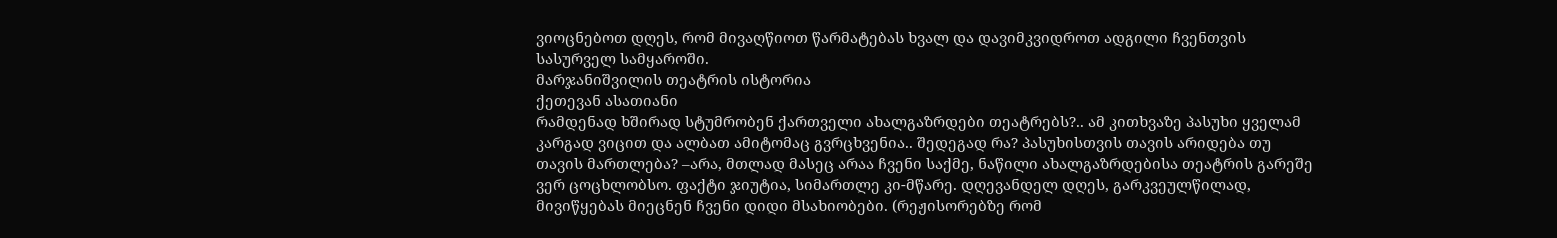ვიოცნებოთ დღეს, რომ მივაღწიოთ წარმატებას ხვალ და დავიმკვიდროთ ადგილი ჩვენთვის სასურველ სამყაროში.
მარჯანიშვილის თეატრის ისტორია
ქეთევან ასათიანი
რამდენად ხშირად სტუმრობენ ქართველი ახალგაზრდები თეატრებს?.. ამ კითხვაზე პასუხი ყველამ კარგად ვიცით და ალბათ ამიტომაც გვრცხვენია.. შედეგად რა? პასუხისთვის თავის არიდება თუ თავის მართლება? –არა, მთლად მასეც არაა ჩვენი საქმე, ნაწილი ახალგაზრდებისა თეატრის გარეშე ვერ ცოცხლობსო. ფაქტი ჯიუტია, სიმართლე კი-მწარე. დღევანდელ დღეს, გარკვეულწილად, მივიწყებას მიეცნენ ჩვენი დიდი მსახიობები. (რეჟისორებზე რომ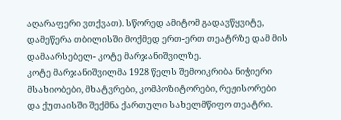აღარაფერი ვთქვათ). სწორედ ამიტომ გადავწყვიტე, დამეწერა თბილისში მოქმედ ერთ-ერთ თეატრზე დამ მის დამაარსებელ- კოტე მარჯანიშვილზე.
კოტე მარჯანიშვილმა 1928 წელს შემოიკრიბა ნიჭიერი მსახიობები, მხატვრები, კომპოზიტორები, რეჟისორები და ქუთაისში შექმნა ქართული სახელმწიფო თეატრი.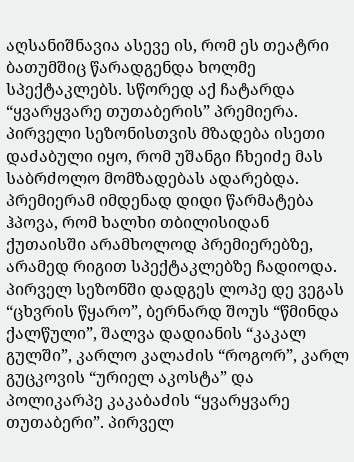აღსანიშნავია ასევე ის, რომ ეს თეატრი ბათუმშიც წარადგენდა ხოლმე სპექტაკლებს. სწორედ აქ ჩატარდა “ყვარყვარე თუთაბერის” პრემიერა. პირველი სეზონისთვის მზადება ისეთი დაძაბული იყო, რომ უშანგი ჩხეიძე მას საბრძოლო მომზადებას ადარებდა. პრემიერამ იმდენად დიდი წარმატება ჰპოვა, რომ ხალხი თბილისიდან ქუთაისში არამხოლოდ პრემიერებზე, არამედ რიგით სპექტაკლებზე ჩადიოდა. პირველ სეზონში დადგეს ლოპე დე ვეგას “ცხვრის წყარო”, ბერნარდ შოუს “წმინდა ქალწული”, შალვა დადიანის “კაკალ გულში”, კარლო კალაძის “როგორ”, კარლ გუცკოვის “ურიელ აკოსტა” და პოლიკარპე კაკაბაძის “ყვარყვარე თუთაბერი”. პირველ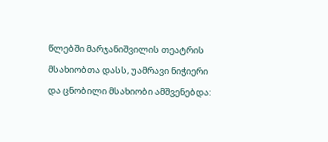წლებში მარჯანიშვილის თეატრის მსახიობთა დასს, უამრავი ნიჭიერი და ცნობილი მსახიობი ამშვენებდა: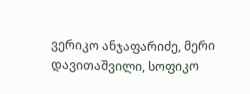ვერიკო ანჯაფარიძე, მერი დავითაშვილი, სოფიკო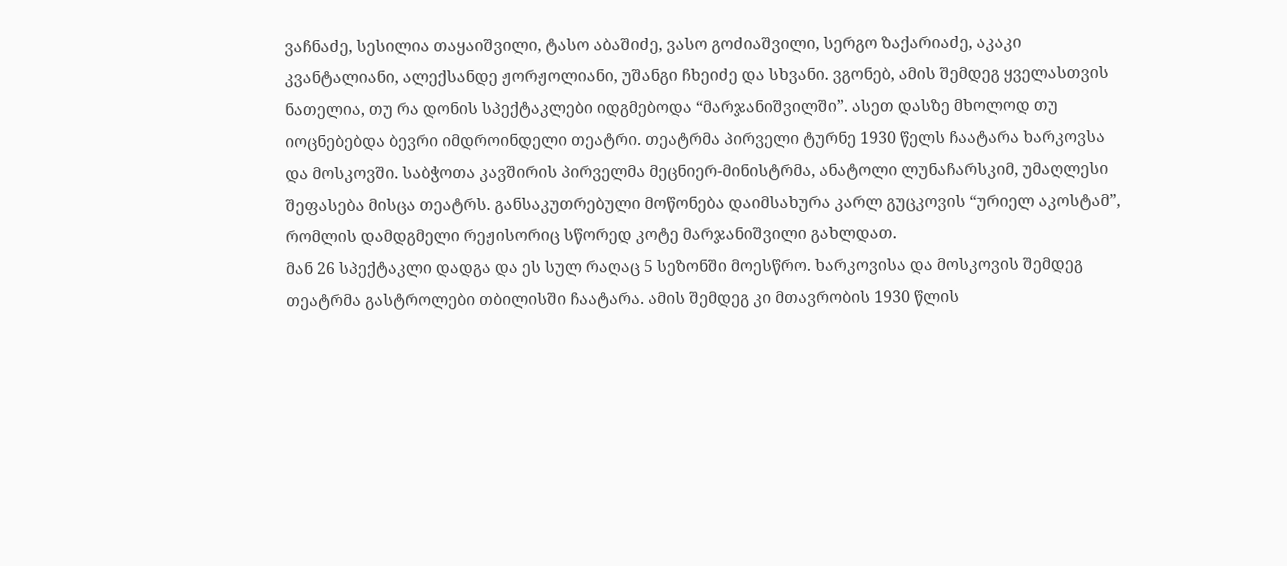ვაჩნაძე, სესილია თაყაიშვილი, ტასო აბაშიძე, ვასო გოძიაშვილი, სერგო ზაქარიაძე, აკაკი კვანტალიანი, ალექსანდე ჟორჟოლიანი, უშანგი ჩხეიძე და სხვანი. ვგონებ, ამის შემდეგ ყველასთვის ნათელია, თუ რა დონის სპექტაკლები იდგმებოდა “მარჯანიშვილში”. ასეთ დასზე მხოლოდ თუ იოცნებებდა ბევრი იმდროინდელი თეატრი. თეატრმა პირველი ტურნე 1930 წელს ჩაატარა ხარკოვსა და მოსკოვში. საბჭოთა კავშირის პირველმა მეცნიერ-მინისტრმა, ანატოლი ლუნაჩარსკიმ, უმაღლესი შეფასება მისცა თეატრს. განსაკუთრებული მოწონება დაიმსახურა კარლ გუცკოვის “ურიელ აკოსტამ”, რომლის დამდგმელი რეჟისორიც სწორედ კოტე მარჯანიშვილი გახლდათ.
მან 26 სპექტაკლი დადგა და ეს სულ რაღაც 5 სეზონში მოესწრო. ხარკოვისა და მოსკოვის შემდეგ თეატრმა გასტროლები თბილისში ჩაატარა. ამის შემდეგ კი მთავრობის 1930 წლის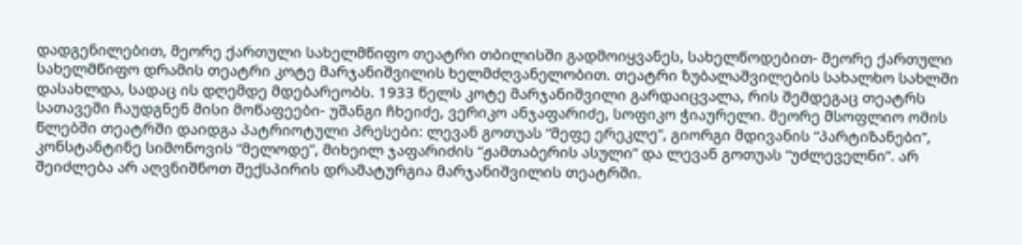დადგენილებით, მეორე ქართული სახელმწიფო თეატრი თბილისში გადმოიყვანეს, სახელწოდებით- მეორე ქართული სახელმწიფო დრამის თეატრი კოტე მარჯანიშვილის ხელმძღვანელობით. თეატრი ზუბალაშვილების სახალხო სახლში დასახლდა, სადაც ის დღემდე მდებარეობს. 1933 წელს კოტე მარჯანიშვილი გარდაიცვალა, რის შემდეგაც თეატრს სათავეში ჩაუდგნენ მისი მოწაფეები- უშანგი ჩხეიძე, ვერიკო ანჯაფარიძე, სოფიკო ჭიაურელი. მეორე მსოფლიო ომის წლებში თეატრში დაიდგა პატრიოტული პრესები: ლევან გოთუას “მეფე ერეკლე”, გიორგი მდივანის “პარტიზანები”, კონსტანტინე სიმონოვის “მელოდე”, მიხეილ ჯაფარიძის “ჟამთაბერის ასული” და ლევან გოთუას “უძლეველნი”. არ შეიძლება არ აღვნიშნოთ შექსპირის დრამატურგია მარჯანიშვილის თეატრში.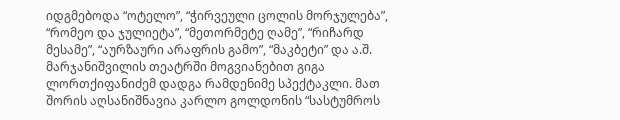იდგმებოდა “ოტელო”, “ჭირვეული ცოლის მორჯულება”, “რომეო და ჯულიეტა”, “მეთორმეტე ღამე”, “რიჩარდ მესამე”, “აურზაური არაფრის გამო”, “მაკბეტი” და ა.შ.
მარჯანიშვილის თეატრში მოგვიანებით გიგა ლორთქიფანიძემ დადგა რამდენიმე სპექტაკლი. მათ შორის აღსანიშნავია კარლო გოლდონის “სასტუმროს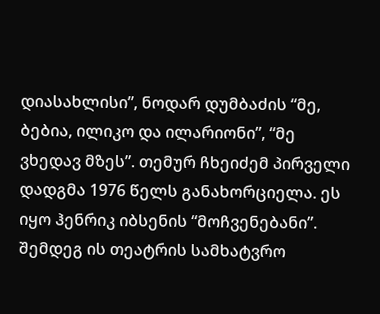დიასახლისი”, ნოდარ დუმბაძის “მე, ბებია, ილიკო და ილარიონი”, “მე ვხედავ მზეს”. თემურ ჩხეიძემ პირველი დადგმა 1976 წელს განახორციელა. ეს იყო ჰენრიკ იბსენის “მოჩვენებანი”. შემდეგ ის თეატრის სამხატვრო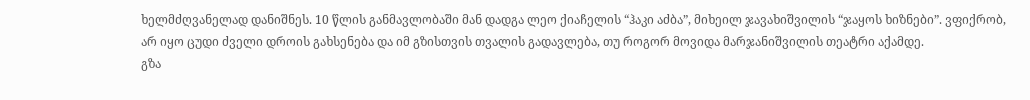ხელმძღვანელად დანიშნეს. 10 წლის განმავლობაში მან დადგა ლეო ქიაჩელის “ჰაკი აძბა”, მიხეილ ჯავახიშვილის “ჯაყოს ხიზნები”. ვფიქრობ, არ იყო ცუდი ძველი დროის გახსენება და იმ გზისთვის თვალის გადავლება, თუ როგორ მოვიდა მარჯანიშვილის თეატრი აქამდე.
გზა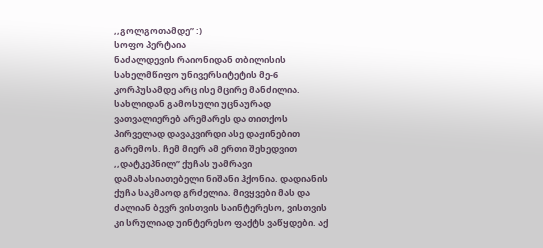,,გოლგოთამდე” :)
სოფო პერტაია
ნაძალდევის რაიონიდან თბილისის სახელმწიფო უნივერსიტეტის მე-6 კორპუსამდე არც ისე მცირე მანძილია. სახლიდან გამოსული უცნაურად ვათვალიერებ არემარეს და თითქოს პირველად დავაკვირდი ასე დაჟინებით გარემოს. ჩემ მიერ ამ ერთი შეხედვით ,,დატკეპნილ’’ ქუჩას უამრავი დამახასიათებელი ნიშანი ჰქონია. დადიანის ქუჩა საკმაოდ გრძელია. მივყვები მას და ძალიან ბევრ ვისთვის საინტერესო, ვისთვის კი სრულიად უინტერესო ფაქტს ვაწყდები. აქ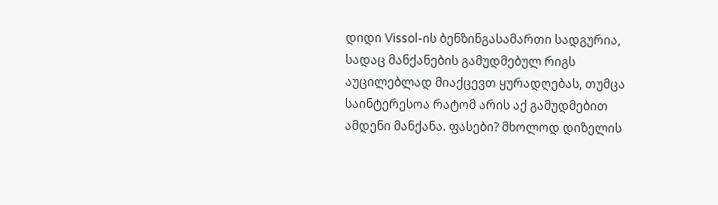დიდი Vissol-ის ბენზინგასამართი სადგურია, სადაც მანქანების გამუდმებულ რიგს აუცილებლად მიაქცევთ ყურადღებას, თუმცა საინტერესოა რატომ არის აქ გამუდმებით ამდენი მანქანა. ფასები? მხოლოდ დიზელის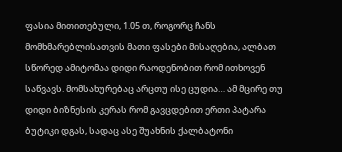ფასია მითითებული, 1.05 თ, როგორც ჩანს მომხმარებლისათვის მათი ფასები მისაღებია, ალბათ სწორედ ამიტომაა დიდი რაოდენობით რომ ითხოვენ საწვავს. მომსახურებაც არცთუ ისე ცუდია… ამ მცირე თუ დიდი ბიზნესის კერას რომ გავცდებით ერთი პატარა ბუტიკი დგას, სადაც ასე შუახნის ქალბატონი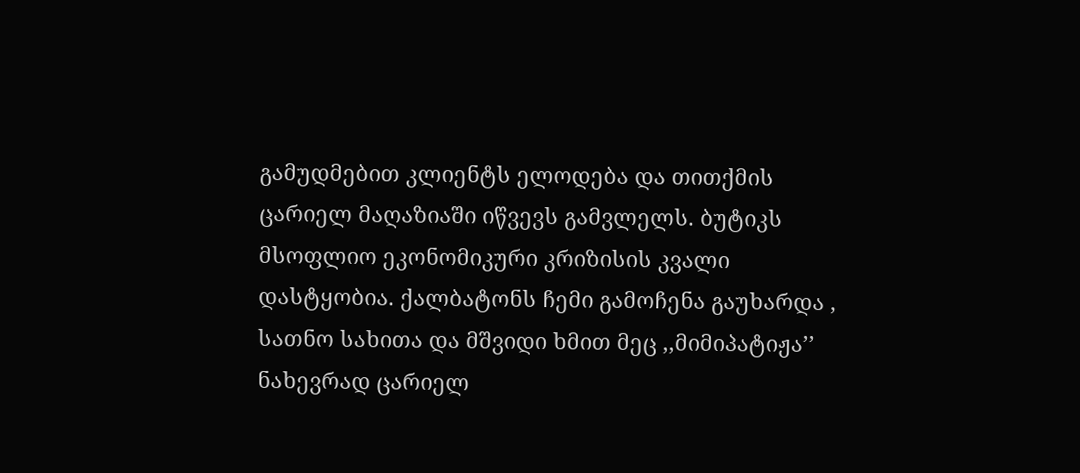გამუდმებით კლიენტს ელოდება და თითქმის ცარიელ მაღაზიაში იწვევს გამვლელს. ბუტიკს მსოფლიო ეკონომიკური კრიზისის კვალი დასტყობია. ქალბატონს ჩემი გამოჩენა გაუხარდა , სათნო სახითა და მშვიდი ხმით მეც ,,მიმიპატიჟა’’ ნახევრად ცარიელ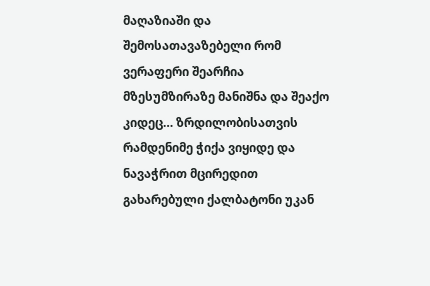მაღაზიაში და შემოსათავაზებელი რომ ვერაფერი შეარჩია მზესუმზირაზე მანიშნა და შეაქო კიდეც… ზრდილობისათვის რამდენიმე ჭიქა ვიყიდე და ნავაჭრით მცირედით გახარებული ქალბატონი უკან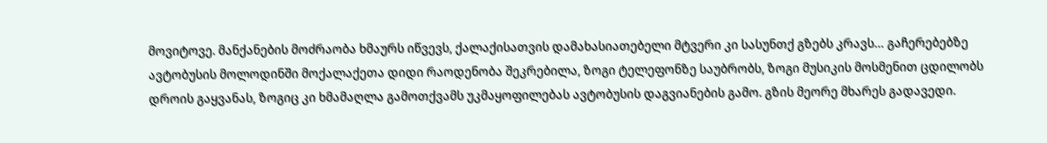მოვიტოვე. მანქანების მოძრაობა ხმაურს იწვევს, ქალაქისათვის დამახასიათებელი მტვერი კი სასუნთქ გზებს კრავს… გაჩერებებზე ავტობუსის მოლოდინში მოქალაქეთა დიდი რაოდენობა შეკრებილა, ზოგი ტელეფონზე საუბრობს, ზოგი მუსიკის მოსმენით ცდილობს დროის გაყვანას, ზოგიც კი ხმამაღლა გამოთქვამს უკმაყოფილებას ავტობუსის დაგვიანების გამო. გზის მეორე მხარეს გადავედი.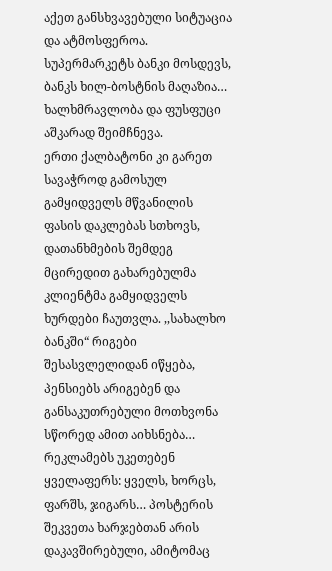აქეთ განსხვავებული სიტუაცია და ატმოსფეროა. სუპერმარკეტს ბანკი მოსდევს, ბანკს ხილ-ბოსტნის მაღაზია… ხალხმრავლობა და ფუსფუცი აშკარად შეიმჩნევა.
ერთი ქალბატონი კი გარეთ სავაჭროდ გამოსულ გამყიდველს მწვანილის ფასის დაკლებას სთხოვს, დათანხმების შემდეგ მცირედით გახარებულმა კლიენტმა გამყიდველს ხურდები ჩაუთვლა. ,,სახალხო ბანკში“ რიგები შესასვლელიდან იწყება, პენსიებს არიგებენ და განსაკუთრებული მოთხვონა სწორედ ამით აიხსნება… რეკლამებს უკეთებენ ყველაფერს: ყველს, ხორცს, ფარშს, ჯიგარს… პოსტერის შეკვეთა ხარჯებთან არის დაკავშირებული, ამიტომაც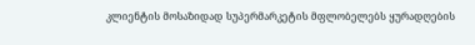კლიენტის მოსაზიდად სუპერმარკეტის მფლობელებს ყურადღების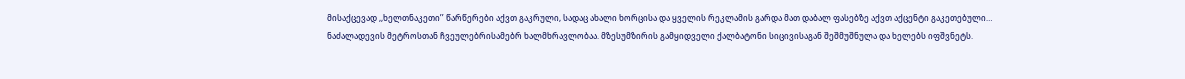მისაქცევად ,,ხელთნაკეთი’’ წარწერები აქვთ გაკრული, სადაც ახალი ხორცისა და ყველის რეკლამის გარდა მათ დაბალ ფასებზე აქვთ აქცენტი გაკეთებული… ნაძალადევის მეტროსთან ჩვეულებრისამებრ ხალმხრავლობაა. მზესუმზირის გამყიდველი ქალბატონი სიცივისაგან შეშმუშნულა და ხელებს იფშვნეტს.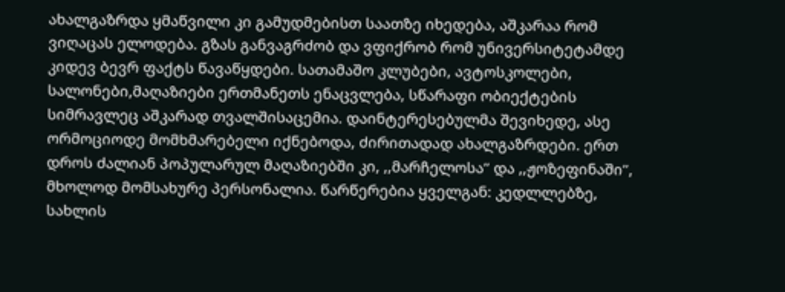ახალგაზრდა ყმაწვილი კი გამუდმებისთ საათზე იხედება, აშკარაა რომ ვიღაცას ელოდება. გზას განვაგრძობ და ვფიქრობ რომ უნივერსიტეტამდე კიდევ ბევრ ფაქტს წავაწყდები. სათამაშო კლუბები, ავტოსკოლები, სალონები,მაღაზიები ერთმანეთს ენაცვლება, სწარაფი ობიექტების სიმრავლეც აშკარად თვალშისაცემია. დაინტერესებულმა შევიხედე, ასე ორმოციოდე მომხმარებელი იქნებოდა, ძირითადად ახალგაზრდები. ერთ დროს ძალიან პოპულარულ მაღაზიებში კი, ,,მარჩელოსა’’ და ,,ჟოზეფინაში’’, მხოლოდ მომსახურე პერსონალია. წარწერებია ყველგან: კედლლებზე, სახლის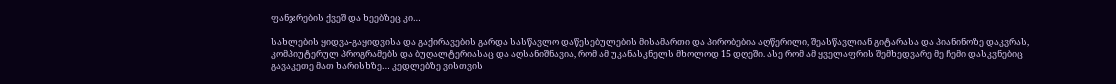ფანჯრების ქვეშ და ხეებზეც კი…

სახლების ყიდვა-გაყიდვისა და გაქირავების გარდა სასწავლო დაწესებულების მისამართი და პირობებია აღწერილი, შეასწავლიან გიტარასა და პიანინოზე დაკვრას, კომპიუტერულ პროგრამებს და ბუღალტერიასაც და აღსანიშნავია, რომ ამ უკანასკნელს მხოლოდ 15 დღეში. ასე რომ ამ ყველაფრის შემხედვარე მე ჩემი დასკვნებიც გავაკეთე მათ ხარისხზე… კედლებზე ვისთვის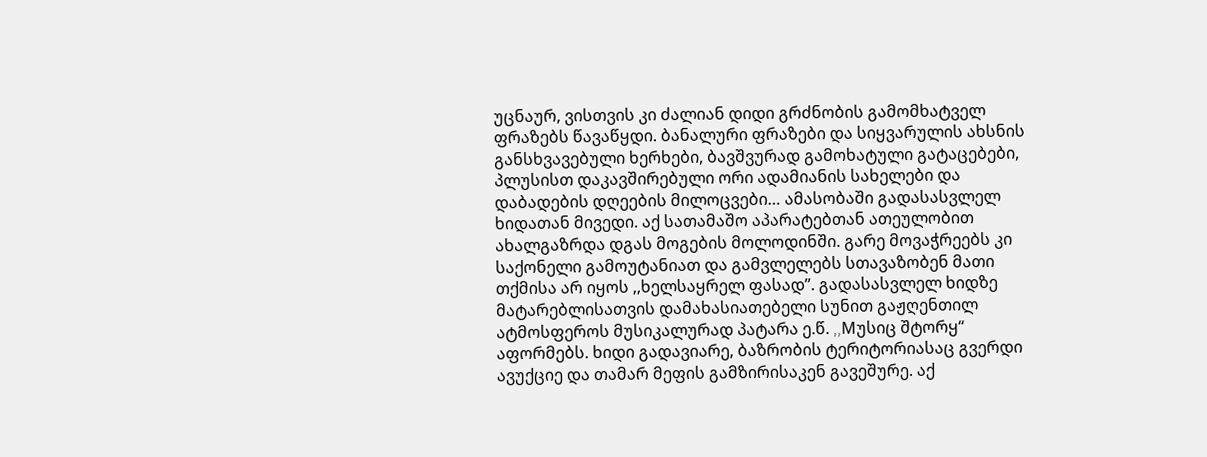უცნაურ, ვისთვის კი ძალიან დიდი გრძნობის გამომხატველ ფრაზებს წავაწყდი. ბანალური ფრაზები და სიყვარულის ახსნის განსხვავებული ხერხები, ბავშვურად გამოხატული გატაცებები, პლუსისთ დაკავშირებული ორი ადამიანის სახელები და დაბადების დღეების მილოცვები… ამასობაში გადასასვლელ ხიდათან მივედი. აქ სათამაშო აპარატებთან ათეულობით ახალგაზრდა დგას მოგების მოლოდინში. გარე მოვაჭრეებს კი საქონელი გამოუტანიათ და გამვლელებს სთავაზობენ მათი თქმისა არ იყოს ,,ხელსაყრელ ფასად’’. გადასასვლელ ხიდზე მატარებლისათვის დამახასიათებელი სუნით გაჟღენთილ ატმოსფეროს მუსიკალურად პატარა ე.წ. ,,Mუსიც შტორყ“ აფორმებს. ხიდი გადავიარე, ბაზრობის ტერიტორიასაც გვერდი ავუქციე და თამარ მეფის გამზირისაკენ გავეშურე. აქ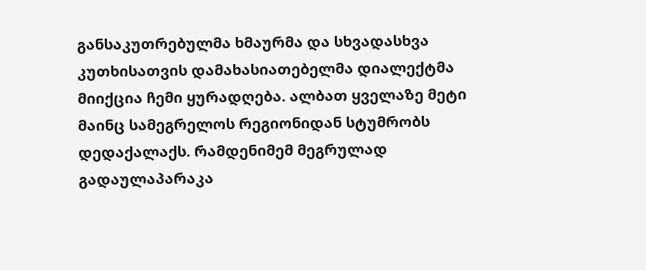განსაკუთრებულმა ხმაურმა და სხვადასხვა კუთხისათვის დამახასიათებელმა დიალექტმა მიიქცია ჩემი ყურადღება. ალბათ ყველაზე მეტი მაინც სამეგრელოს რეგიონიდან სტუმრობს დედაქალაქს. რამდენიმემ მეგრულად გადაულაპარაკა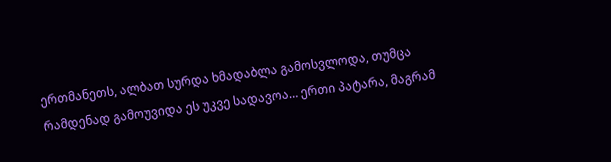ერთმანეთს, ალბათ სურდა ხმადაბლა გამოსვლოდა, თუმცა რამდენად გამოუვიდა ეს უკვე სადავოა… ერთი პატარა, მაგრამ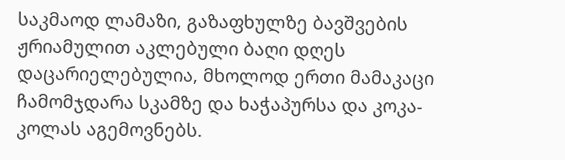საკმაოდ ლამაზი, გაზაფხულზე ბავშვების ჟრიამულით აკლებული ბაღი დღეს დაცარიელებულია, მხოლოდ ერთი მამაკაცი ჩამომჯდარა სკამზე და ხაჭაპურსა და კოკა-კოლას აგემოვნებს.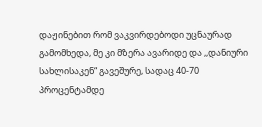დაჟინებით რომ ვაკვირდებოდი უცნაურად გამომხედა, მე კი მზერა ავარიდე და ,,დანიური სახლისაკენ“ გავეშურე, სადაც 40-70 პროცენტამდე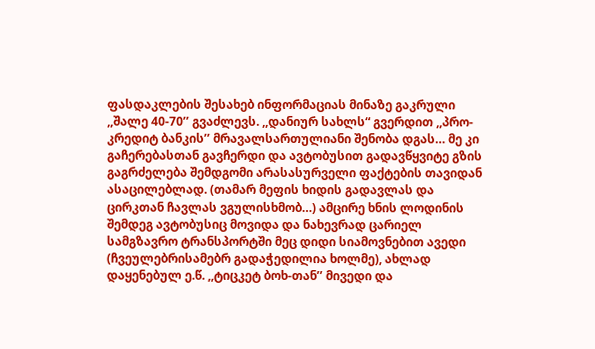ფასდაკლების შესახებ ინფორმაციას მინაზე გაკრული ,,შალე 40-70’’ გვაძლევს. ,,დანიურ სახლს“ გვერდით ,,პრო-კრედიტ ბანკის’’ მრავალსართულიანი შენობა დგას… მე კი გაჩერებასთან გავჩერდი და ავტობუსით გადავწყვიტე გზის გაგრძელება შემდგომი არასასურველი ფაქტების თავიდან ასაცილებლად. (თამარ მეფის ხიდის გადავლას და ცირკთან ჩავლას ვგულისხმობ…) ამცირე ხნის ლოდინის შემდეგ ავტობუსიც მოვიდა და ნახევრად ცარიელ სამგზავრო ტრანსპორტში მეც დიდი სიამოვნებით ავედი (ჩვეულებრისამებრ გადაჭედილია ხოლმე), ახლად დაყენებულ ე.წ. ,,ტიცკეტ ბოხ-თან’’ მივედი და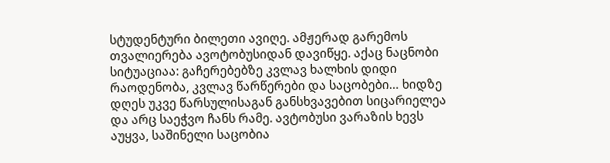სტუდენტური ბილეთი ავიღე. ამჟერად გარემოს თვალიერება ავოტობუსიდან დავიწყე. აქაც ნაცნობი სიტუაციაა: გაჩერებებზე კვლავ ხალხის დიდი რაოდენობა, კვლავ წარწერები და საცობები… ხიდზე დღეს უკვე წარსულისაგან განსხვავებით სიცარიელეა და არც საეჭვო ჩანს რამე. ავტობუსი ვარაზის ხევს აუყვა, საშინელი საცობია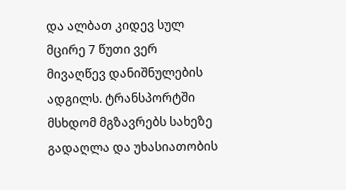და ალბათ კიდევ სულ მცირე 7 წუთი ვერ მივაღწევ დანიშნულების ადგილს. ტრანსპორტში მსხდომ მგზავრებს სახეზე გადაღლა და უხასიათობის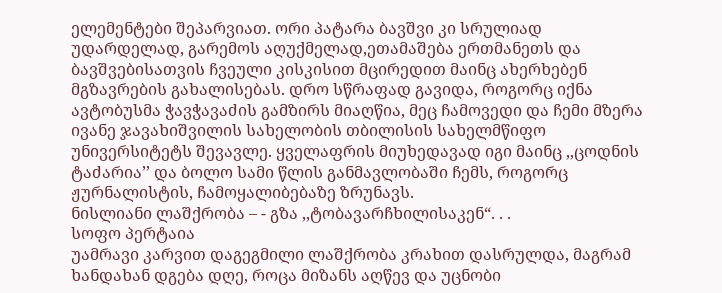ელემენტები შეპარვიათ. ორი პატარა ბავშვი კი სრულიად უდარდელად, გარემოს აღუქმელად,ეთამაშება ერთმანეთს და ბავშვებისათვის ჩვეული კისკისით მცირედით მაინც ახერხებენ მგზავრების გახალისებას. დრო სწრაფად გავიდა, როგორც იქნა ავტობუსმა ჭავჭავაძის გამზირს მიაღწია, მეც ჩამოვედი და ჩემი მზერა ივანე ჯავახიშვილის სახელობის თბილისის სახელმწიფო უნივერსიტეტს შევავლე. ყველაფრის მიუხედავად იგი მაინც ,,ცოდნის ტაძარია’’ და ბოლო სამი წლის განმავლობაში ჩემს, როგორც ჟურნალისტის, ჩამოყალიბებაზე ზრუნავს.
ნისლიანი ლაშქრობა – - გზა ,,ტობავარჩხილისაკენ“. . .
სოფო პერტაია
უამრავი კარვით დაგეგმილი ლაშქრობა კრახით დასრულდა, მაგრამ ხანდახან დგება დღე, როცა მიზანს აღწევ და უცნობი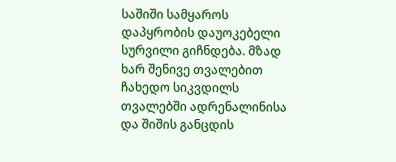საშიში სამყაროს დაპყრობის დაუოკებელი სურვილი გიჩნდება. მზად ხარ შენივე თვალებით ჩახედო სიკვდილს თვალებში ადრენალინისა და შიშის განცდის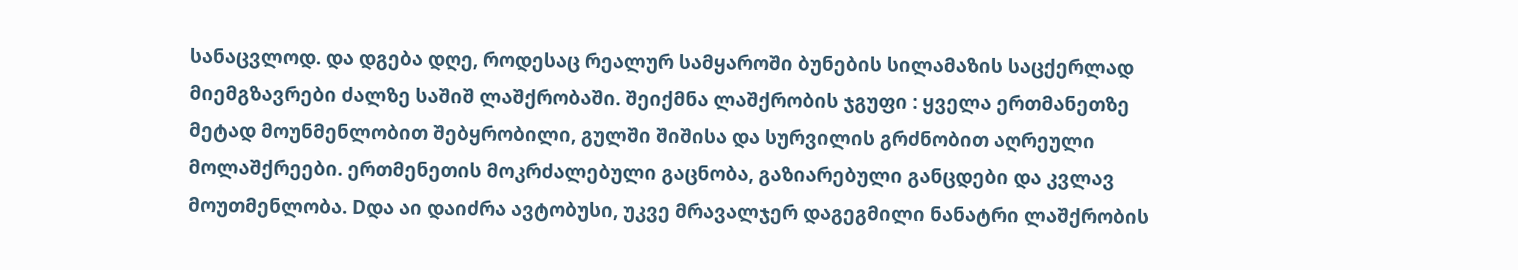სანაცვლოდ. და დგება დღე, როდესაც რეალურ სამყაროში ბუნების სილამაზის საცქერლად მიემგზავრები ძალზე საშიშ ლაშქრობაში. შეიქმნა ლაშქრობის ჯგუფი : ყველა ერთმანეთზე მეტად მოუნმენლობით შებყრობილი, გულში შიშისა და სურვილის გრძნობით აღრეული მოლაშქრეები. ერთმენეთის მოკრძალებული გაცნობა, გაზიარებული განცდები და კვლავ მოუთმენლობა. Dდა აი დაიძრა ავტობუსი, უკვე მრავალჯერ დაგეგმილი ნანატრი ლაშქრობის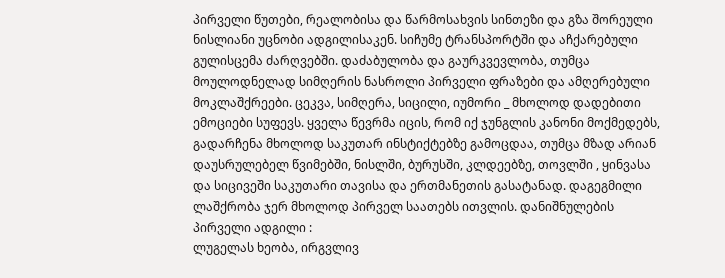პირველი წუთები, რეალობისა და წარმოსახვის სინთეზი და გზა შორეული ნისლიანი უცნობი ადგილისაკენ. სიჩუმე ტრანსპორტში და აჩქარებული გულისცემა ძარღვებში. დაძაბულობა და გაურკვევლობა, თუმცა მოულოდნელად სიმღერის ნასროლი პირველი ფრაზები და ამღერებული მოკლაშქრეები. ცეკვა, სიმღერა, სიცილი, იუმორი _ მხოლოდ დადებითი ემოციები სუფევს. ყველა წევრმა იცის, რომ იქ ჯუნგლის კანონი მოქმედებს, გადარჩენა მხოლოდ საკუთარ ინსტიქტებზე გამოცდაა, თუმცა მზად არიან დაუსრულებელ წვიმებში, ნისლში, ბურუსში, კლდეებზე, თოვლში , ყინვასა და სიცივეში საკუთარი თავისა და ერთმანეთის გასატანად. დაგეგმილი ლაშქრობა ჯერ მხოლოდ პირველ საათებს ითვლის. დანიშნულების პირველი ადგილი :
ლუგელას ხეობა, ირგვლივ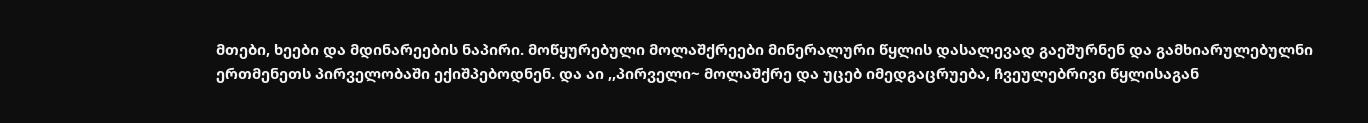მთები, ხეები და მდინარეების ნაპირი. მოწყურებული მოლაშქრეები მინერალური წყლის დასალევად გაეშურნენ და გამხიარულებულნი ერთმენეთს პირველობაში ექიშპებოდნენ. და აი ,,პირველი~ მოლაშქრე და უცებ იმედგაცრუება, ჩვეულებრივი წყლისაგან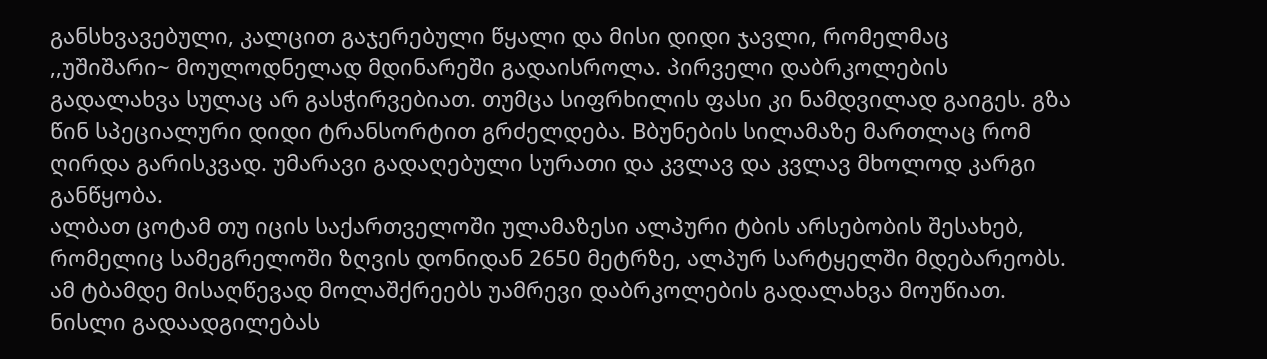განსხვავებული, კალცით გაჯერებული წყალი და მისი დიდი ჯავლი, რომელმაც ,,უშიშარი~ მოულოდნელად მდინარეში გადაისროლა. პირველი დაბრკოლების გადალახვა სულაც არ გასჭირვებიათ. თუმცა სიფრხილის ფასი კი ნამდვილად გაიგეს. გზა წინ სპეციალური დიდი ტრანსორტით გრძელდება. Bბუნების სილამაზე მართლაც რომ ღირდა გარისკვად. უმარავი გადაღებული სურათი და კვლავ და კვლავ მხოლოდ კარგი განწყობა.
ალბათ ცოტამ თუ იცის საქართველოში ულამაზესი ალპური ტბის არსებობის შესახებ, რომელიც სამეგრელოში ზღვის დონიდან 2650 მეტრზე, ალპურ სარტყელში მდებარეობს.
ამ ტბამდე მისაღწევად მოლაშქრეებს უამრევი დაბრკოლების გადალახვა მოუწიათ. ნისლი გადაადგილებას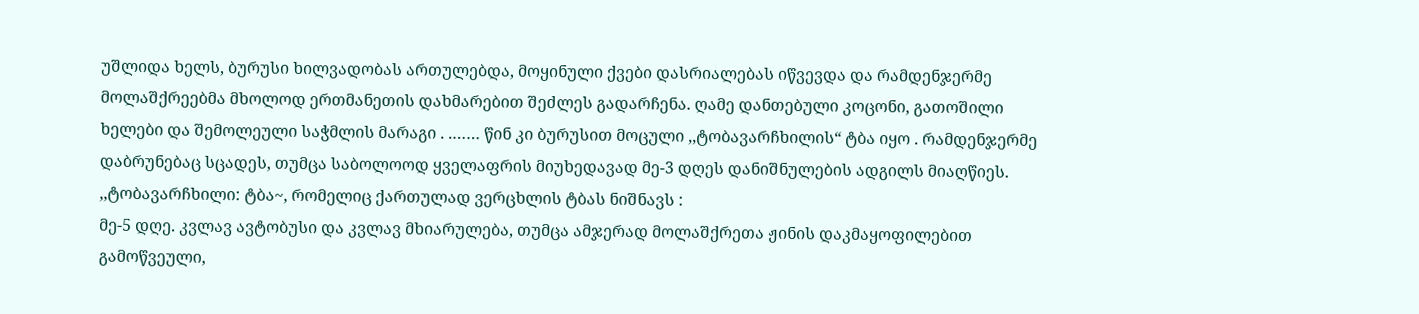უშლიდა ხელს, ბურუსი ხილვადობას ართულებდა, მოყინული ქვები დასრიალებას იწვევდა და რამდენჯერმე მოლაშქრეებმა მხოლოდ ერთმანეთის დახმარებით შეძლეს გადარჩენა. ღამე დანთებული კოცონი, გათოშილი ხელები და შემოლეული საჭმლის მარაგი . .…… წინ კი ბურუსით მოცული ,,ტობავარჩხილის“ ტბა იყო . რამდენჯერმე დაბრუნებაც სცადეს, თუმცა საბოლოოდ ყველაფრის მიუხედავად მე-3 დღეს დანიშნულების ადგილს მიაღწიეს.
,,ტობავარჩხილი: ტბა~, რომელიც ქართულად ვერცხლის ტბას ნიშნავს :
მე-5 დღე. კვლავ ავტობუსი და კვლავ მხიარულება, თუმცა ამჯერად მოლაშქრეთა ჟინის დაკმაყოფილებით გამოწვეული,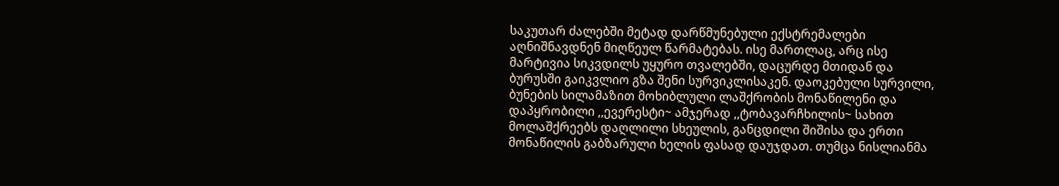საკუთარ ძალებში მეტად დარწმუნებული ექსტრემალები აღნიშნავდნენ მიღწეულ წარმატებას. ისე მართლაც, არც ისე მარტივია სიკვდილს უყურო თვალებში, დაცურდე მთიდან და ბურუსში გაიკვლიო გზა შენი სურვიკლისაკენ. დაოკებული სურვილი, ბუნების სილამაზით მოხიბლული ლაშქრობის მონაწილენი და დაპყრობილი ,,ევერესტი~ ამჯერად ,,ტობავარჩხილის~ სახით მოლაშქრეებს დაღლილი სხეულის, განცდილი შიშისა და ერთი მონაწილის გაბზარული ხელის ფასად დაუჯდათ. თუმცა ნისლიანმა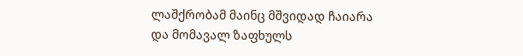ლაშქრობამ მაინც მშვიდად ჩაიარა და მომავალ ზაფხულს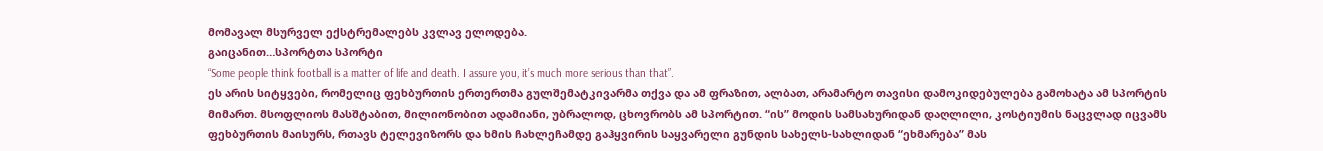მომავალ მსურველ ექსტრემალებს კვლავ ელოდება.
გაიცანით…სპორტთა სპორტი
“Some people think football is a matter of life and death. I assure you, it’s much more serious than that”.
ეს არის სიტყვები, რომელიც ფეხბურთის ერთერთმა გულშემატკივარმა თქვა და ამ ფრაზით, ალბათ, არამარტო თავისი დამოკიდებულება გამოხატა ამ სპორტის მიმართ. მსოფლიოს მასშტაბით, მილიონობით ადამიანი, უბრალოდ, ცხოვრობს ამ სპორტით. “ის” მოდის სამსახურიდან დაღლილი, კოსტიუმის ნაცვლად იცვამს ფეხბურთის მაისურს, რთავს ტელევიზორს და ხმის ჩახლეჩამდე გაჰყვირის საყვარელი გუნდის სახელს-სახლიდან “ეხმარება” მას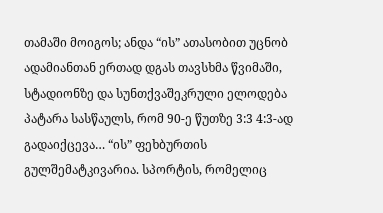თამაში მოიგოს; ანდა “ის” ათასობით უცნობ ადამიანთან ერთად დგას თავსხმა წვიმაში, სტადიონზე და სუნთქვაშეკრული ელოდება პატარა სასწაულს, რომ 90-ე წუთზე 3:3 4:3-ად გადაიქცევა… “ის” ფეხბურთის გულშემატკივარია. სპორტის, რომელიც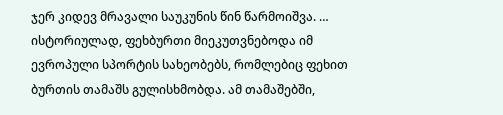ჯერ კიდევ მრავალი საუკუნის წინ წარმოიშვა. …
ისტორიულად, ფეხბურთი მიეკუთვნებოდა იმ ევროპული სპორტის სახეობებს, რომლებიც ფეხით ბურთის თამაშს გულისხმობდა. ამ თამაშებში,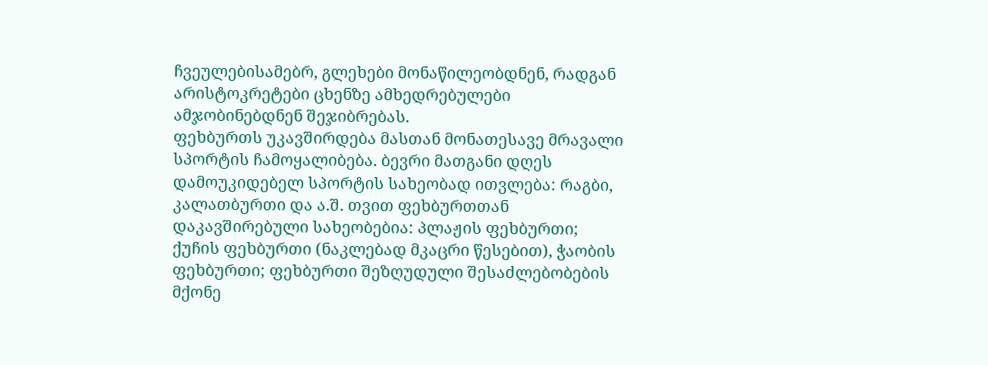ჩვეულებისამებრ, გლეხები მონაწილეობდნენ, რადგან არისტოკრეტები ცხენზე ამხედრებულები ამჯობინებდნენ შეჯიბრებას.
ფეხბურთს უკავშირდება მასთან მონათესავე მრავალი სპორტის ჩამოყალიბება. ბევრი მათგანი დღეს დამოუკიდებელ სპორტის სახეობად ითვლება: რაგბი, კალათბურთი და ა.შ. თვით ფეხბურთთან დაკავშირებული სახეობებია: პლაჟის ფეხბურთი; ქუჩის ფეხბურთი (ნაკლებად მკაცრი წესებით), ჭაობის ფეხბურთი; ფეხბურთი შეზღუდული შესაძლებობების მქონე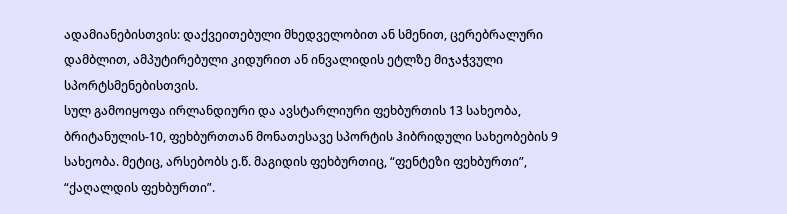ადამიანებისთვის: დაქვეითებული მხედველობით ან სმენით, ცერებრალური დამბლით, ამპუტირებული კიდურით ან ინვალიდის ეტლზე მიჯაჭვული სპორტსმენებისთვის.
სულ გამოიყოფა ირლანდიური და ავსტარლიური ფეხბურთის 13 სახეობა, ბრიტანულის-10, ფეხბურთთან მონათესავე სპორტის ჰიბრიდული სახეობების 9 სახეობა. მეტიც, არსებობს ე.წ. მაგიდის ფეხბურთიც, “ფენტეზი ფეხბურთი”, “ქაღალდის ფეხბურთი”.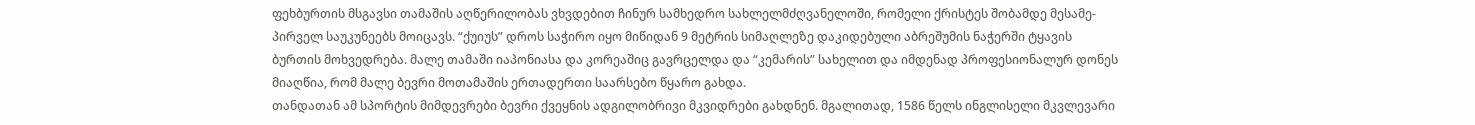ფეხბურთის მსგავსი თამაშის აღწერილობას ვხვდებით ჩინურ სამხედრო სახლელმძღვანელოში, რომელი ქრისტეს შობამდე მესამე-პირველ საუკუნეებს მოიცავს. “ქუიუს” დროს საჭირო იყო მიწიდან 9 მეტრის სიმაღლეზე დაკიდებული აბრეშუმის ნაჭერში ტყავის ბურთის მოხვედრება. მალე თამაში იაპონიასა და კორეაშიც გავრცელდა და “კემარის” სახელით და იმდენად პროფესიონალურ დონეს მიაღწია, რომ მალე ბევრი მოთამაშის ერთადერთი საარსებო წყარო გახდა.
თანდათან ამ სპორტის მიმდევრები ბევრი ქვეყნის ადგილობრივი მკვიდრები გახდნენ. მგალითად, 1586 წელს ინგლისელი მკვლევარი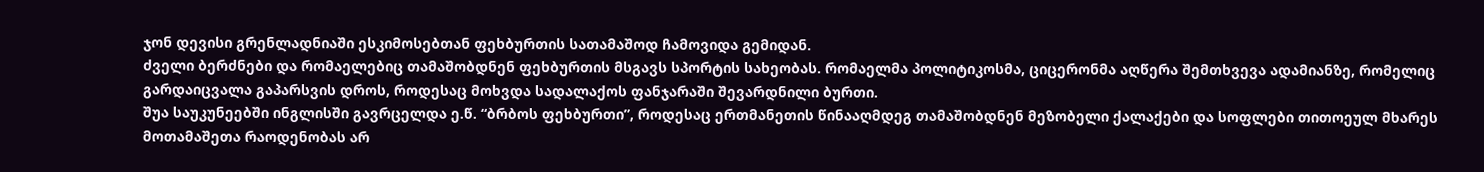ჯონ დევისი გრენლადნიაში ესკიმოსებთან ფეხბურთის სათამაშოდ ჩამოვიდა გემიდან.
ძველი ბერძნები და რომაელებიც თამაშობდნენ ფეხბურთის მსგავს სპორტის სახეობას. რომაელმა პოლიტიკოსმა, ციცერონმა აღწერა შემთხვევა ადამიანზე, რომელიც გარდაიცვალა გაპარსვის დროს, როდესაც მოხვდა სადალაქოს ფანჯარაში შევარდნილი ბურთი.
შუა საუკუნეებში ინგლისში გავრცელდა ე.წ. “ბრბოს ფეხბურთი”, როდესაც ერთმანეთის წინააღმდეგ თამაშობდნენ მეზობელი ქალაქები და სოფლები თითოეულ მხარეს მოთამაშეთა რაოდენობას არ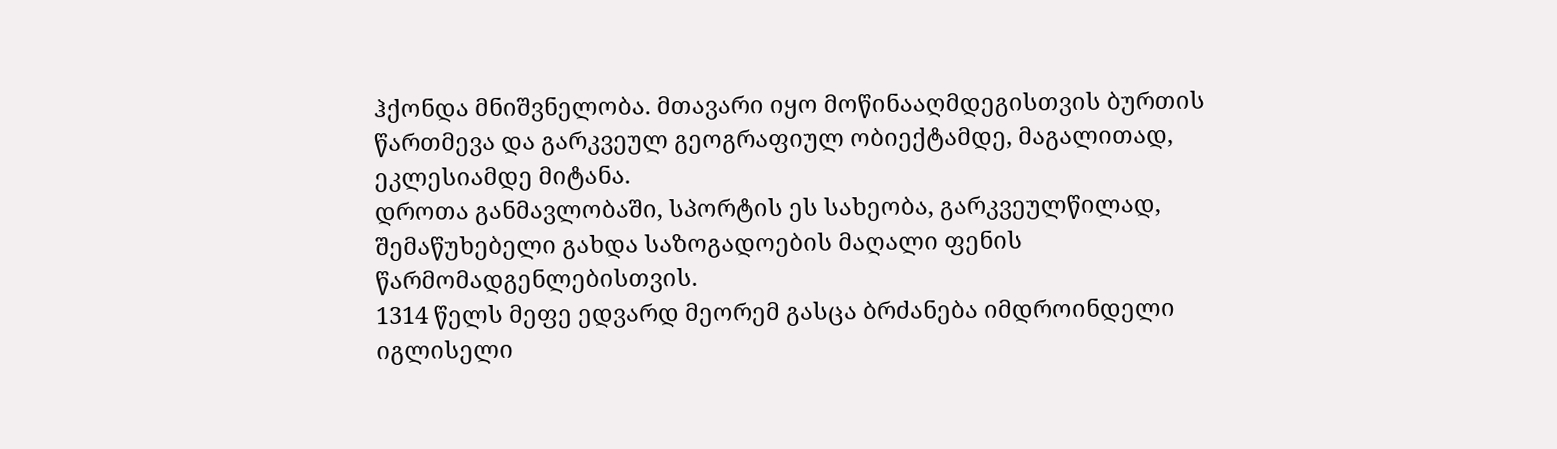ჰქონდა მნიშვნელობა. მთავარი იყო მოწინააღმდეგისთვის ბურთის წართმევა და გარკვეულ გეოგრაფიულ ობიექტამდე, მაგალითად, ეკლესიამდე მიტანა.
დროთა განმავლობაში, სპორტის ეს სახეობა, გარკვეულწილად, შემაწუხებელი გახდა საზოგადოების მაღალი ფენის წარმომადგენლებისთვის.
1314 წელს მეფე ედვარდ მეორემ გასცა ბრძანება იმდროინდელი იგლისელი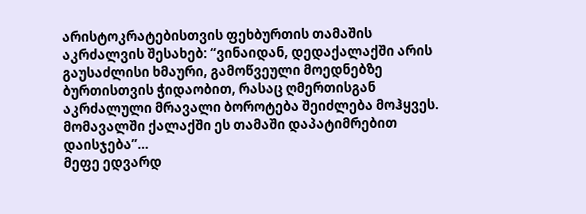არისტოკრატებისთვის ფეხბურთის თამაშის აკრძალვის შესახებ: “ვინაიდან, დედაქალაქში არის გაუსაძლისი ხმაური, გამოწვეული მოედნებზე ბურთისთვის ჭიდაობით, რასაც ღმერთისგან აკრძალული მრავალი ბოროტება შეიძლება მოჰყვეს. მომავალში ქალაქში ეს თამაში დაპატიმრებით დაისჯება”…
მეფე ედვარდ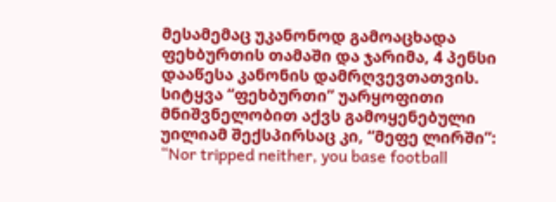მესამემაც უკანონოდ გამოაცხადა ფეხბურთის თამაში და ჯარიმა, 4 პენსი დააწესა კანონის დამრღვევთათვის.
სიტყვა “ფეხბურთი” უარყოფითი მნიშვნელობით აქვს გამოყენებული უილიამ შექსპირსაც კი, “მეფე ლირში”: “Nor tripped neither, you base football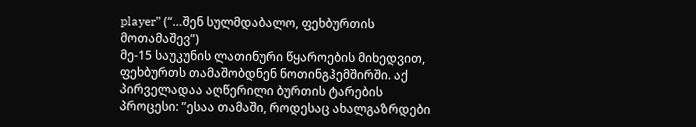player” (“…შენ სულმდაბალო, ფეხბურთის მოთამაშევ”)
მე-15 საუკუნის ლათინური წყაროების მიხედვით, ფეხბურთს თამაშობდნენ ნოთინგჰემშირში. აქ პირველადაა აღწერილი ბურთის ტარების პროცესი: ”ესაა თამაში, როდესაც ახალგაზრდები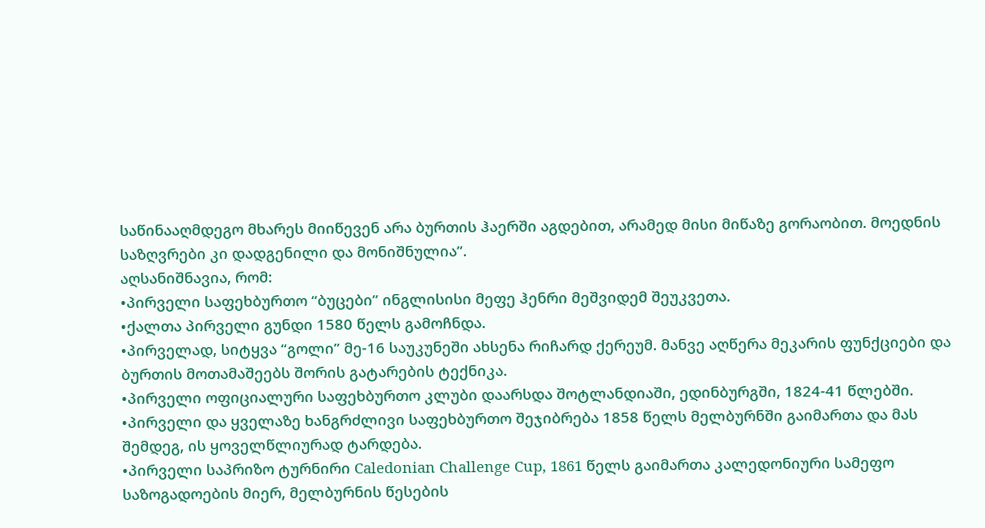საწინააღმდეგო მხარეს მიიწევენ არა ბურთის ჰაერში აგდებით, არამედ მისი მიწაზე გორაობით. მოედნის საზღვრები კი დადგენილი და მონიშნულია”.
აღსანიშნავია, რომ:
•პირველი საფეხბურთო “ბუცები” ინგლისისი მეფე ჰენრი მეშვიდემ შეუკვეთა.
•ქალთა პირველი გუნდი 1580 წელს გამოჩნდა.
•პირველად, სიტყვა “გოლი” მე-16 საუკუნეში ახსენა რიჩარდ ქერეუმ. მანვე აღწერა მეკარის ფუნქციები და ბურთის მოთამაშეებს შორის გატარების ტექნიკა.
•პირველი ოფიციალური საფეხბურთო კლუბი დაარსდა შოტლანდიაში, ედინბურგში, 1824-41 წლებში.
•პირველი და ყველაზე ხანგრძლივი საფეხბურთო შეჯიბრება 1858 წელს მელბურნში გაიმართა და მას შემდეგ, ის ყოველწლიურად ტარდება.
•პირველი საპრიზო ტურნირი Caledonian Challenge Cup, 1861 წელს გაიმართა კალედონიური სამეფო საზოგადოების მიერ, მელბურნის წესების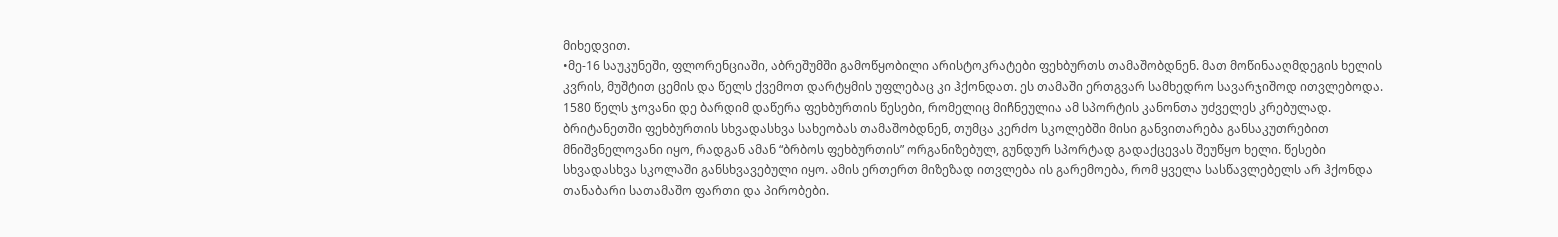მიხედვით.
•მე-16 საუკუნეში, ფლორენციაში, აბრეშუმში გამოწყობილი არისტოკრატები ფეხბურთს თამაშობდნენ. მათ მოწინააღმდეგის ხელის კვრის, მუშტით ცემის და წელს ქვემოთ დარტყმის უფლებაც კი ჰქონდათ. ეს თამაში ერთგვარ სამხედრო სავარჯიშოდ ითვლებოდა. 1580 წელს ჯოვანი დე ბარდიმ დაწერა ფეხბურთის წესები, რომელიც მიჩნეულია ამ სპორტის კანონთა უძველეს კრებულად.
ბრიტანეთში ფეხბურთის სხვადასხვა სახეობას თამაშობდნენ, თუმცა კერძო სკოლებში მისი განვითარება განსაკუთრებით მნიშვნელოვანი იყო, რადგან ამან “ბრბოს ფეხბურთის” ორგანიზებულ, გუნდურ სპორტად გადაქცევას შეუწყო ხელი. წესები სხვადასხვა სკოლაში განსხვავებული იყო. ამის ერთერთ მიზეზად ითვლება ის გარემოება, რომ ყველა სასწავლებელს არ ჰქონდა თანაბარი სათამაშო ფართი და პირობები.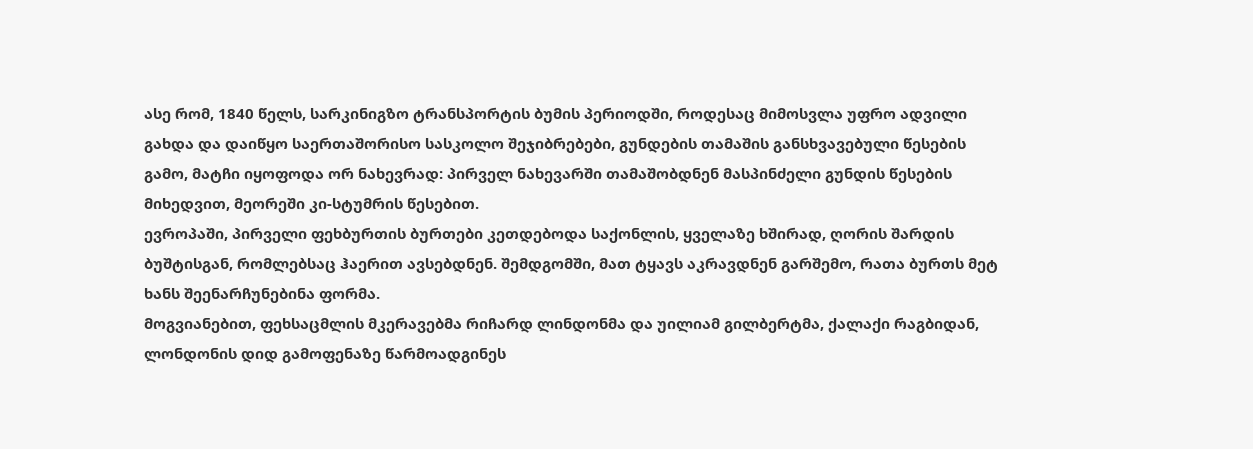ასე რომ, 1840 წელს, სარკინიგზო ტრანსპორტის ბუმის პერიოდში, როდესაც მიმოსვლა უფრო ადვილი გახდა და დაიწყო საერთაშორისო სასკოლო შეჯიბრებები, გუნდების თამაშის განსხვავებული წესების გამო, მატჩი იყოფოდა ორ ნახევრად: პირველ ნახევარში თამაშობდნენ მასპინძელი გუნდის წესების მიხედვით, მეორეში კი-სტუმრის წესებით.
ევროპაში, პირველი ფეხბურთის ბურთები კეთდებოდა საქონლის, ყველაზე ხშირად, ღორის შარდის ბუშტისგან, რომლებსაც ჰაერით ავსებდნენ. შემდგომში, მათ ტყავს აკრავდნენ გარშემო, რათა ბურთს მეტ ხანს შეენარჩუნებინა ფორმა.
მოგვიანებით, ფეხსაცმლის მკერავებმა რიჩარდ ლინდონმა და უილიამ გილბერტმა, ქალაქი რაგბიდან, ლონდონის დიდ გამოფენაზე წარმოადგინეს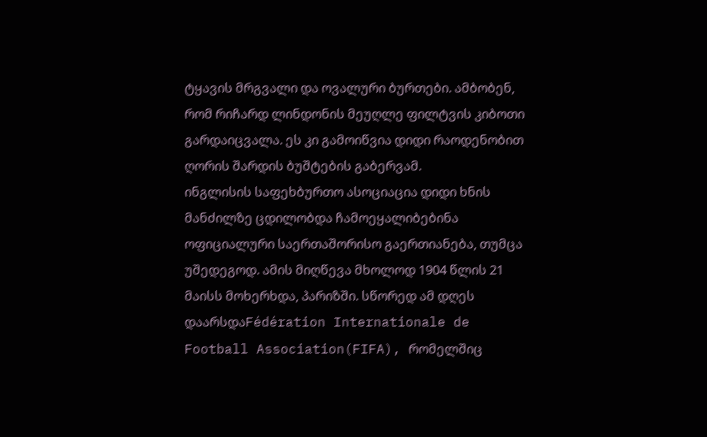ტყავის მრგვალი და ოვალური ბურთები. ამბობენ, რომ რიჩარდ ლინდონის მეუღლე ფილტვის კიბოთი გარდაიცვალა. ეს კი გამოიწვია დიდი რაოდენობით ღორის შარდის ბუშტების გაბერვამ.
ინგლისის საფეხბურთო ასოციაცია დიდი ხნის მანძილზე ცდილობდა ჩამოეყალიბებინა ოფიციალური საერთაშორისო გაერთიანება, თუმცა უშედეგოდ. ამის მიღწევა მხოლოდ 1904 წლის 21 მაისს მოხერხდა, პარიზში. სწორედ ამ დღეს დაარსდაFédération Internationale de Football Association(FIFA), რომელშიც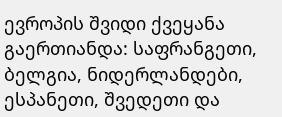ევროპის შვიდი ქვეყანა გაერთიანდა: საფრანგეთი, ბელგია, ნიდერლანდები, ესპანეთი, შვედეთი და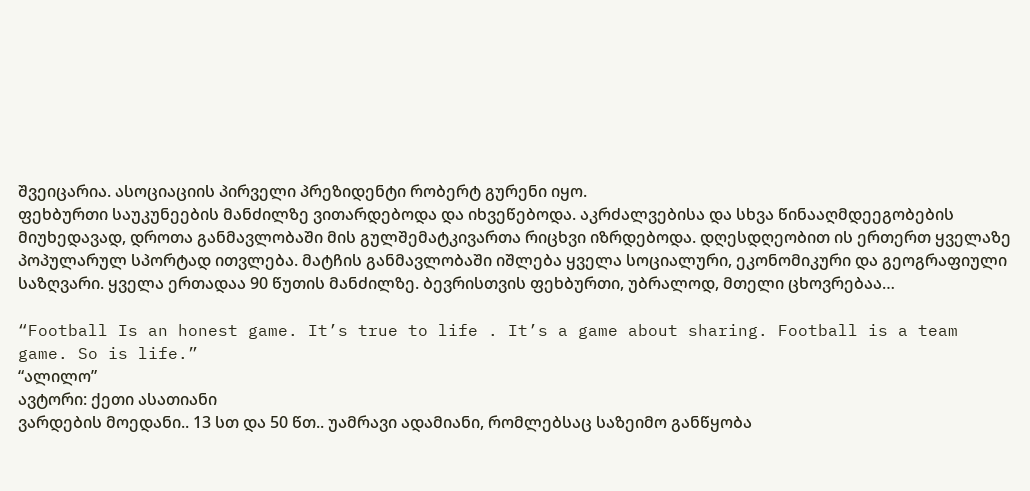შვეიცარია. ასოციაციის პირველი პრეზიდენტი რობერტ გურენი იყო.
ფეხბურთი საუკუნეების მანძილზე ვითარდებოდა და იხვეწებოდა. აკრძალვებისა და სხვა წინააღმდეეგობების მიუხედავად, დროთა განმავლობაში მის გულშემატკივართა რიცხვი იზრდებოდა. დღესდღეობით ის ერთერთ ყველაზე პოპულარულ სპორტად ითვლება. მატჩის განმავლობაში იშლება ყველა სოციალური, ეკონომიკური და გეოგრაფიული საზღვარი. ყველა ერთადაა 90 წუთის მანძილზე. ბევრისთვის ფეხბურთი, უბრალოდ, მთელი ცხოვრებაა…

“Football Is an honest game. It’s true to life . It’s a game about sharing. Football is a team game. So is life.”
“ალილო”
ავტორი: ქეთი ასათიანი
ვარდების მოედანი.. 13 სთ და 50 წთ.. უამრავი ადამიანი, რომლებსაც საზეიმო განწყობა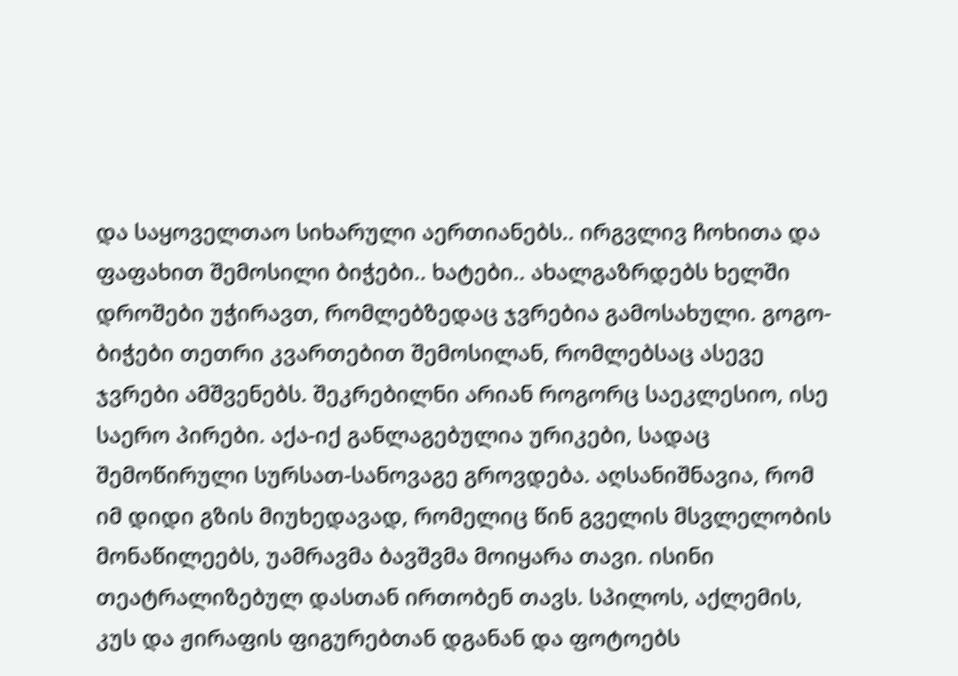და საყოველთაო სიხარული აერთიანებს.. ირგვლივ ჩოხითა და ფაფახით შემოსილი ბიჭები.. ხატები.. ახალგაზრდებს ხელში დროშები უჭირავთ, რომლებზედაც ჯვრებია გამოსახული. გოგო-ბიჭები თეთრი კვართებით შემოსილან, რომლებსაც ასევე ჯვრები ამშვენებს. შეკრებილნი არიან როგორც საეკლესიო, ისე საერო პირები. აქა-იქ განლაგებულია ურიკები, სადაც შემოწირული სურსათ-სანოვაგე გროვდება. აღსანიშნავია, რომ იმ დიდი გზის მიუხედავად, რომელიც წინ გველის მსვლელობის მონაწილეებს, უამრავმა ბავშვმა მოიყარა თავი. ისინი თეატრალიზებულ დასთან ირთობენ თავს. სპილოს, აქლემის, კუს და ჟირაფის ფიგურებთან დგანან და ფოტოებს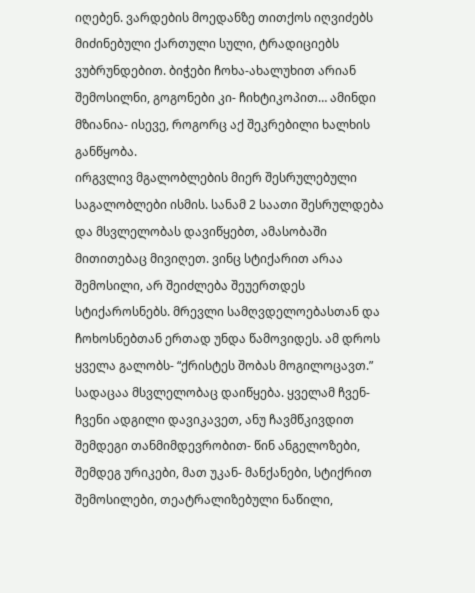იღებენ. ვარდების მოედანზე თითქოს იღვიძებს მიძინებული ქართული სული, ტრადიციებს ვუბრუნდებით. ბიჭები ჩოხა-ახალუხით არიან შემოსილნი, გოგონები კი- ჩიხტიკოპით… ამინდი მზიანია- ისევე, როგორც აქ შეკრებილი ხალხის განწყობა.
ირგვლივ მგალობლების მიერ შესრულებული საგალობლები ისმის. სანამ 2 საათი შესრულდება და მსვლელობას დავიწყებთ, ამასობაში მითითებაც მივიღეთ. ვინც სტიქარით არაა შემოსილი, არ შეიძლება შეუერთდეს სტიქაროსნებს. მრევლი სამღვდელოებასთან და ჩოხოსნებთან ერთად უნდა წამოვიდეს. ამ დროს ყველა გალობს- “ქრისტეს შობას მოგილოცავთ.” სადაცაა მსვლელობაც დაიწყება. ყველამ ჩვენ-ჩვენი ადგილი დავიკავეთ, ანუ ჩავმწკივდით შემდეგი თანმიმდევრობით- წინ ანგელოზები, შემდეგ ურიკები, მათ უკან- მანქანები, სტიქრით შემოსილები, თეატრალიზებული ნაწილი,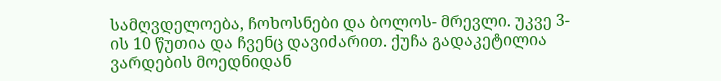სამღვდელოება, ჩოხოსნები და ბოლოს- მრევლი. უკვე 3-ის 10 წუთია და ჩვენც დავიძარით. ქუჩა გადაკეტილია ვარდების მოედნიდან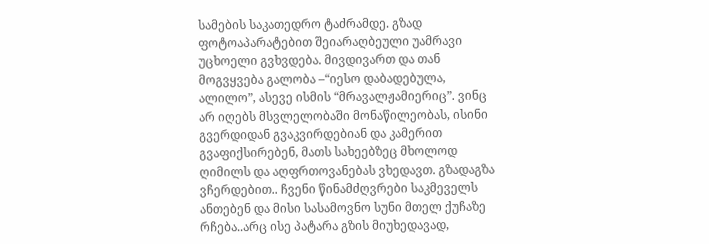სამების საკათედრო ტაძრამდე. გზად ფოტოაპარატებით შეიარაღბეული უამრავი უცხოელი გვხვდება. მივდივართ და თან მოგვყვება გალობა –“იესო დაბადებულა, ალილო”, ასევე ისმის “მრავალჟამიერიც”. ვინც არ იღებს მსვლელობაში მონაწილეობას, ისინი გვერდიდან გვაკვირდებიან და კამერით გვაფიქსირებენ, მათს სახეებზეც მხოლოდ ღიმილს და აღფრთოვანებას ვხედავთ. გზადაგზა ვჩერდებით.. ჩვენი წინამძღვრები საკმეველს ანთებენ და მისი სასამოვნო სუნი მთელ ქუჩაზე რჩება..არც ისე პატარა გზის მიუხედავად,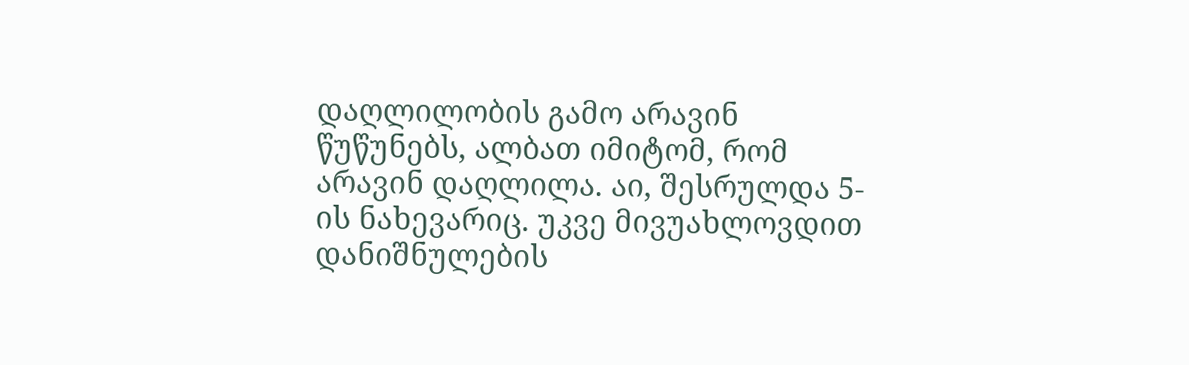დაღლილობის გამო არავინ წუწუნებს, ალბათ იმიტომ, რომ არავინ დაღლილა. აი, შესრულდა 5-ის ნახევარიც. უკვე მივუახლოვდით დანიშნულების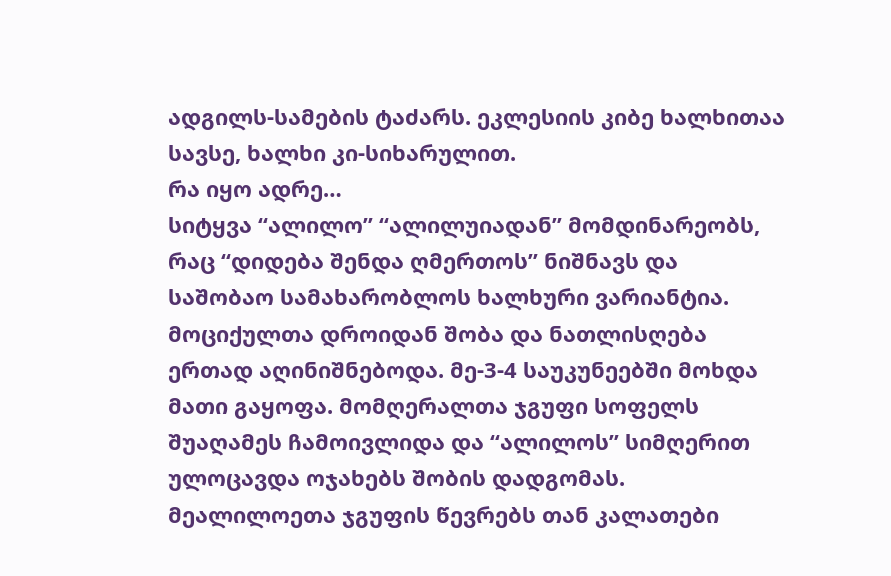ადგილს-სამების ტაძარს. ეკლესიის კიბე ხალხითაა სავსე, ხალხი კი-სიხარულით.
რა იყო ადრე…
სიტყვა “ალილო” “ალილუიადან” მომდინარეობს, რაც “დიდება შენდა ღმერთოს” ნიშნავს და საშობაო სამახარობლოს ხალხური ვარიანტია. მოციქულთა დროიდან შობა და ნათლისღება ერთად აღინიშნებოდა. მე-3-4 საუკუნეებში მოხდა მათი გაყოფა. მომღერალთა ჯგუფი სოფელს შუაღამეს ჩამოივლიდა და “ალილოს” სიმღერით ულოცავდა ოჯახებს შობის დადგომას. მეალილოეთა ჯგუფის წევრებს თან კალათები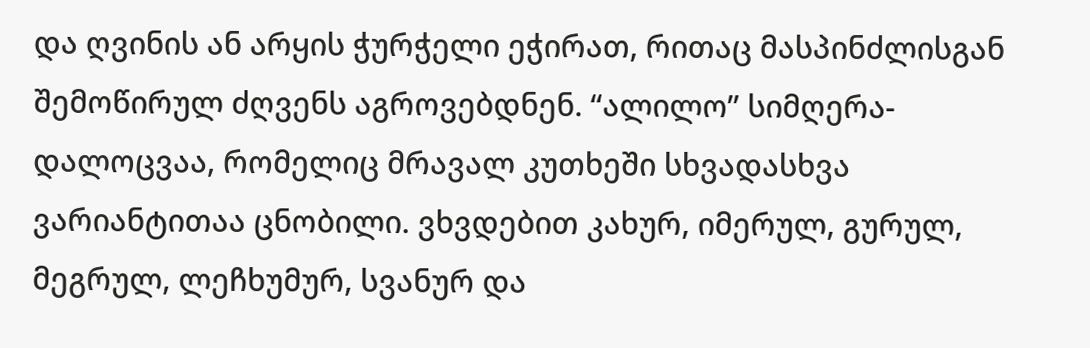და ღვინის ან არყის ჭურჭელი ეჭირათ, რითაც მასპინძლისგან შემოწირულ ძღვენს აგროვებდნენ. “ალილო” სიმღერა-დალოცვაა, რომელიც მრავალ კუთხეში სხვადასხვა ვარიანტითაა ცნობილი. ვხვდებით კახურ, იმერულ, გურულ, მეგრულ, ლეჩხუმურ, სვანურ და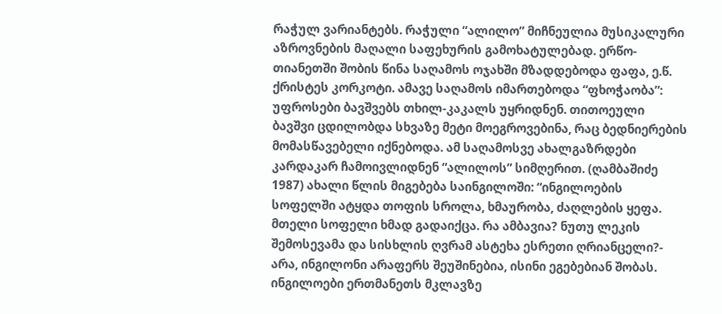რაჭულ ვარიანტებს. რაჭული “ალილო” მიჩნეულია მუსიკალური აზროვნების მაღალი საფეხურის გამოხატულებად. ერწო-თიანეთში შობის წინა საღამოს ოჯახში მზადდებოდა ფაფა, ე.წ. ქრისტეს კორკოტი. ამავე საღამოს იმართებოდა “ფხოჭაობა”: უფროსები ბავშვებს თხილ-კაკალს უყრიდნენ. თითოეული ბავშვი ცდილობდა სხვაზე მეტი მოეგროვებინა, რაც ბედნიერების მომასწავებელი იქნებოდა. ამ საღამოსვე ახალგაზრდები კარდაკარ ჩამოივლიდნენ “ალილოს” სიმღერით. (ღამბაშიძე 1987) ახალი წლის მიგებება საინგილოში: “ინგილოების სოფელში ატყდა თოფის სროლა, ხმაურობა, ძაღლების ყეფა. მთელი სოფელი ხმად გადაიქცა. რა ამბავია? ნუთუ ლეკის შემოსევამა და სისხლის ღვრამ ასტეხა ესრეთი ღრიანცელი?- არა, ინგილონი არაფერს შეუშინებია, ისინი ეგებებიან შობას. ინგილოები ერთმანეთს მკლავზე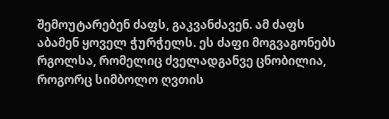შემოუტარებენ ძაფს, გაკვანძავენ. ამ ძაფს აბამენ ყოველ ჭურჭელს. ეს ძაფი მოგვაგონებს რგოლსა, რომელიც ძველადგანვე ცნობილია, როგორც სიმბოლო ღვთის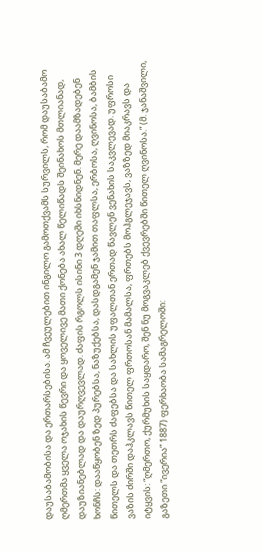დაუსაბამობისა და ერთარსებისა. ამ ჩვეულებით ინგილო გამოთქვამს სურვილს, რომ დაუსაბამო ღმერთმა ყველა ოჯახის წევრი და ყოველივე მათი ქონება ახალ წელიწადს შეინახოს მთლიანად, დაუზიანებლად და დაურღვევლად. ძაფის რგოლს ისინი 3 დღეში იხსნიდნენ. მერე დაამზადებენ ხონჩს: დააწყობენ ზედ პურებსა, ნაზუქებსა, დასდგამენ ჯამით თაფლსა, ერბოსა, ღვინოსა, ბამბის წითელს და თეთრს ძაფებსა და სახლის უფალთან ერთად წავლენ ვენახის საკვლევად. უფროსი ვაზის ძირში დაჰკლავს წითელ ფრთოსან მამალსა, ფრთებს მოჰგლეჯავს, ვაზზედ მიაკრავს და იტყვის: “ღმერთო, ქურმუხის საყდარო, შენ ნუ მოგვაკლებ ქვევრებში წითელ ღვინოსა.” (მ. ჯანაშვილი, გაზეთი “ივერია” 1887) ფერხაობა სამაგრელოში: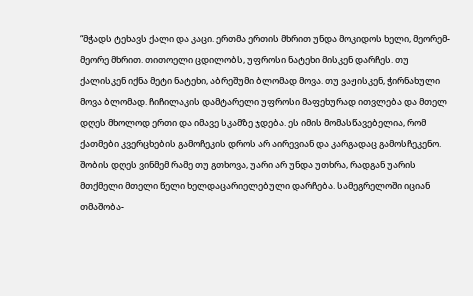“მჭადს ტეხავს ქალი და კაცი. ერთმა ერთის მხრით უნდა მოკიდოს ხელი, მეორემ-მეორე მხრით. თითოელი ცდილობს, უფროსი ნატეხი მისკენ დარჩეს. თუ ქალისკენ იქნა მეტი ნატეხი, აბრეშუმი ბლომად მოვა. თუ ვაჟისკენ, ჭირნახული მოვა ბლომად. ჩიჩილაკის დამტარელი უფროსი მაფეხურად ითვლება და მთელ დღეს მხოლოდ ერთი და იმავე სკამზე ჯდება. ეს იმის მომასწავებელია, რომ ქათმები კვერცხების გამოჩეკის დროს არ აირევიან და კარგადაც გამოსჩეკენო. შობის დღეს ვინმემ რამე თუ გთხოვა, უარი არ უნდა უთხრა, რადგან უარის მთქმელი მთელი წელი ხელდაცარიელებული დარჩება. სამეგრელოში იციან თმაშობა-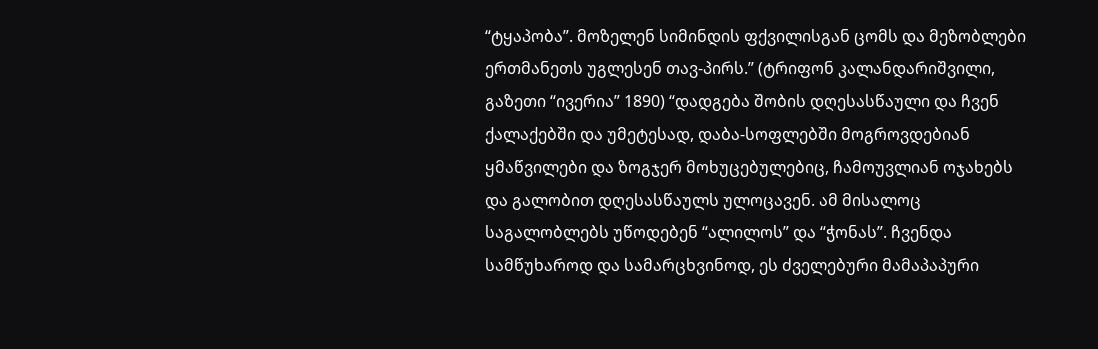“ტყაპობა”. მოზელენ სიმინდის ფქვილისგან ცომს და მეზობლები ერთმანეთს უგლესენ თავ-პირს.” (ტრიფონ კალანდარიშვილი, გაზეთი “ივერია” 1890) “დადგება შობის დღესასწაული და ჩვენ ქალაქებში და უმეტესად, დაბა-სოფლებში მოგროვდებიან ყმაწვილები და ზოგჯერ მოხუცებულებიც, ჩამოუვლიან ოჯახებს და გალობით დღესასწაულს ულოცავენ. ამ მისალოც საგალობლებს უწოდებენ “ალილოს” და “ჭონას”. ჩვენდა სამწუხაროდ და სამარცხვინოდ, ეს ძველებური მამაპაპური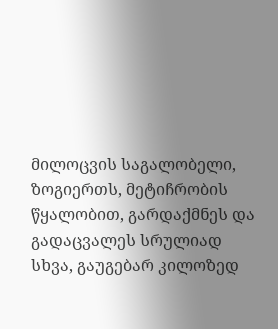მილოცვის საგალობელი, ზოგიერთს, მეტიჩრობის წყალობით, გარდაქმნეს და გადაცვალეს სრულიად სხვა, გაუგებარ კილოზედ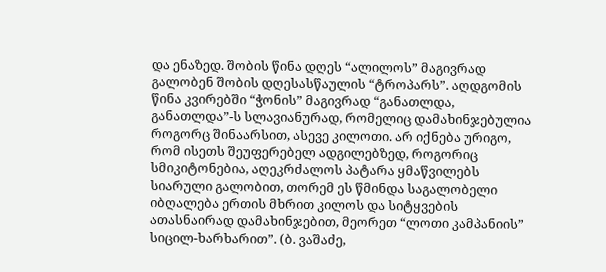და ენაზედ. შობის წინა დღეს “ალილოს” მაგივრად გალობენ შობის დღესასწაულის “ტროპარს”. აღდგომის წინა კვირებში “ჭონის” მაგივრად “განათლდა, განათლდა”-ს სლავიანურად, რომელიც დამახინჯებულია როგორც შინაარსით, ასევე კილოთი. არ იქნება ურიგო, რომ ისეთს შეუფერებელ ადგილებზედ, როგორიც სმიკიტონებია, აღეკრძალოს პატარა ყმაწვილებს სიარული გალობით, თორემ ეს წმინდა საგალობელი იბღალება ერთის მხრით კილოს და სიტყვების ათასნაირად დამახინჯებით, მეორეთ “ლოთი კამპანიის” სიცილ-ხარხარით”. (ბ. ვაშაძე,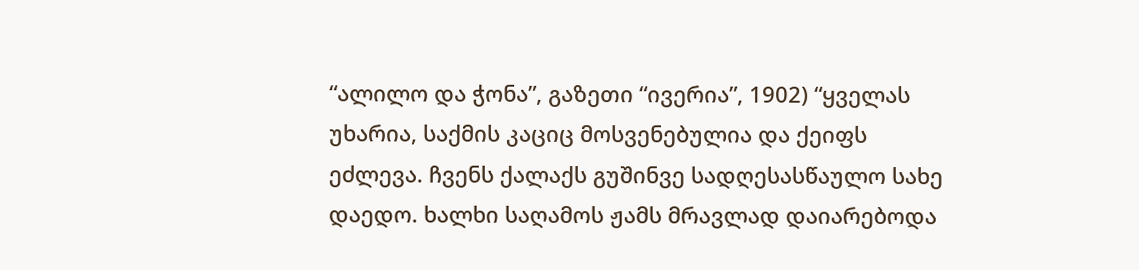“ალილო და ჭონა”, გაზეთი “ივერია”, 1902) “ყველას უხარია, საქმის კაციც მოსვენებულია და ქეიფს ეძლევა. ჩვენს ქალაქს გუშინვე სადღესასწაულო სახე დაედო. ხალხი საღამოს ჟამს მრავლად დაიარებოდა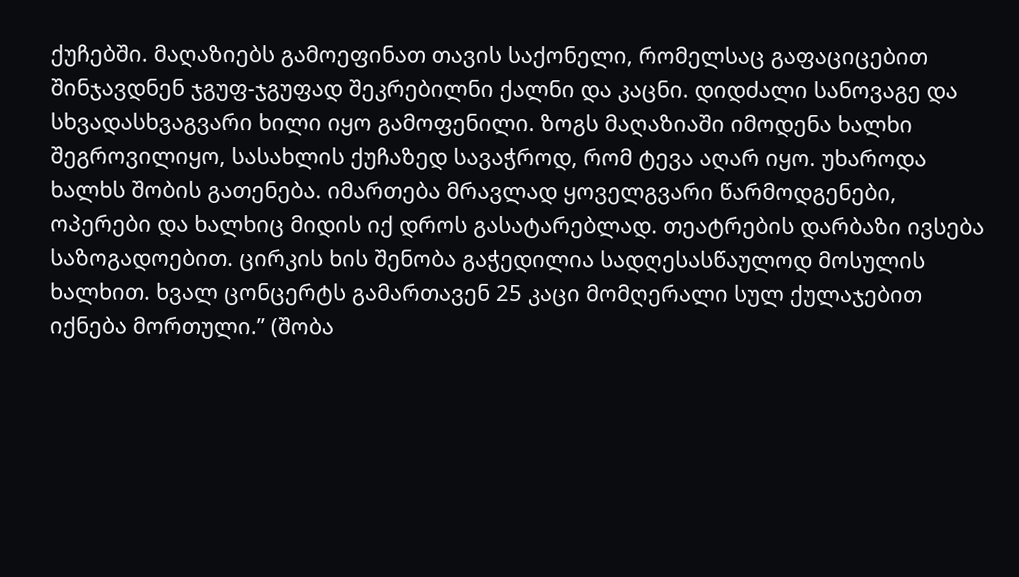ქუჩებში. მაღაზიებს გამოეფინათ თავის საქონელი, რომელსაც გაფაციცებით შინჯავდნენ ჯგუფ-ჯგუფად შეკრებილნი ქალნი და კაცნი. დიდძალი სანოვაგე და სხვადასხვაგვარი ხილი იყო გამოფენილი. ზოგს მაღაზიაში იმოდენა ხალხი შეგროვილიყო, სასახლის ქუჩაზედ სავაჭროდ, რომ ტევა აღარ იყო. უხაროდა ხალხს შობის გათენება. იმართება მრავლად ყოველგვარი წარმოდგენები, ოპერები და ხალხიც მიდის იქ დროს გასატარებლად. თეატრების დარბაზი ივსება საზოგადოებით. ცირკის ხის შენობა გაჭედილია სადღესასწაულოდ მოსულის ხალხით. ხვალ ცონცერტს გამართავენ 25 კაცი მომღერალი სულ ქულაჯებით იქნება მორთული.” (შობა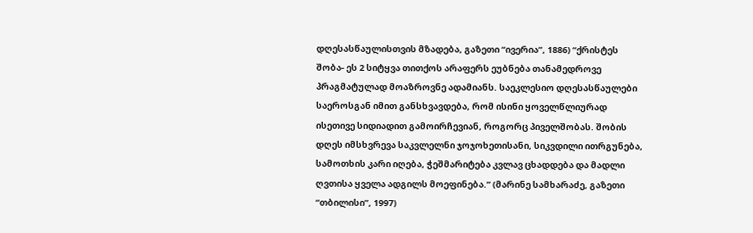დღესასწაულისთვის მზადება, გაზეთი “ივერია”, 1886) “ქრისტეს შობა- ეს 2 სიტყვა თითქოს არაფერს ეუბნება თანამედროვე პრაგმატულად მოაზროვნე ადამიანს. საეკლესიო დღესასწაულები საეროსგან იმით განსხვავდება, რომ ისინი ყოველწლიურად ისეთივე სიდიადით გამოირჩევიან, როგორც პიველშობას. შობის დღეს იმსხვრევა საკვლელნი ჯოჯოხეთისანი, სიკვდილი ითრგუნება, სამოთხის კარი იღება, ჭეშმარიტება კვლავ ცხადდება და მადლი ღვთისა ყველა ადგილს მოეფინება.” (მარინე სამხარაძე, გაზეთი “თბილისი”, 1997)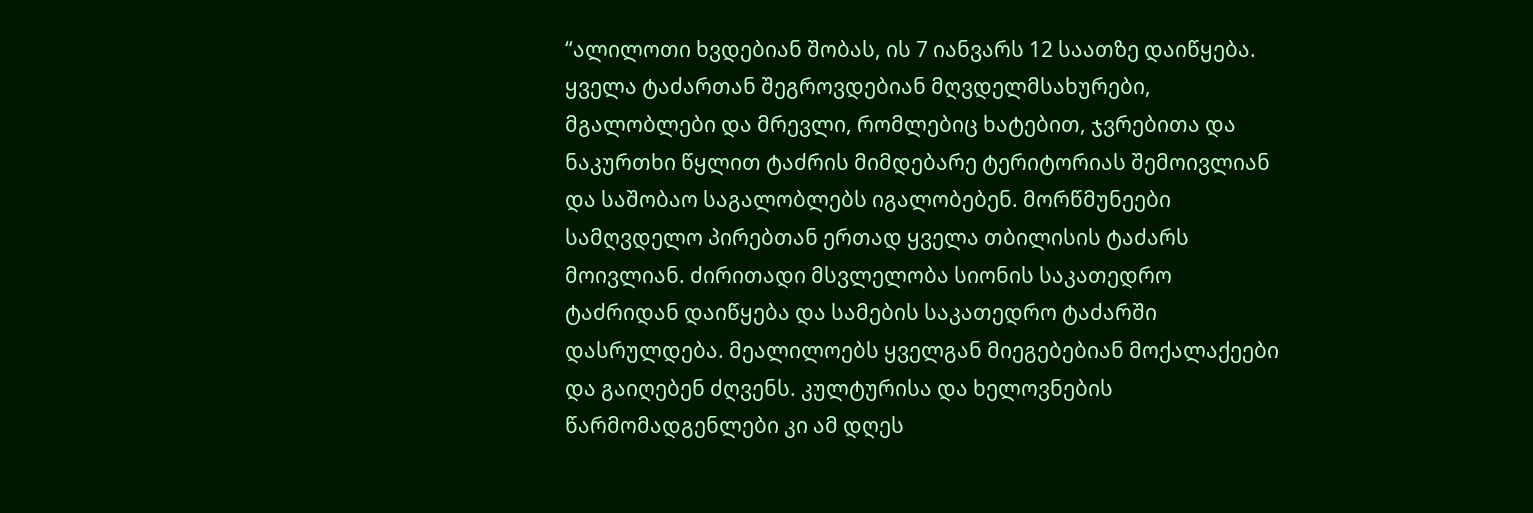“ალილოთი ხვდებიან შობას, ის 7 იანვარს 12 საათზე დაიწყება. ყველა ტაძართან შეგროვდებიან მღვდელმსახურები, მგალობლები და მრევლი, რომლებიც ხატებით, ჯვრებითა და ნაკურთხი წყლით ტაძრის მიმდებარე ტერიტორიას შემოივლიან და საშობაო საგალობლებს იგალობებენ. მორწმუნეები სამღვდელო პირებთან ერთად ყველა თბილისის ტაძარს მოივლიან. ძირითადი მსვლელობა სიონის საკათედრო ტაძრიდან დაიწყება და სამების საკათედრო ტაძარში დასრულდება. მეალილოებს ყველგან მიეგებებიან მოქალაქეები და გაიღებენ ძღვენს. კულტურისა და ხელოვნების წარმომადგენლები კი ამ დღეს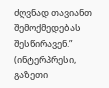ძღვნად თავიანთ შემოქმედებას შესწირავენ.” (ინტერპრესი, გაზეთი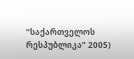“საქართველოს რესპუბლიკა” 2005)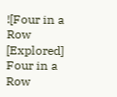![Four in a Row [Explored] Four in a Row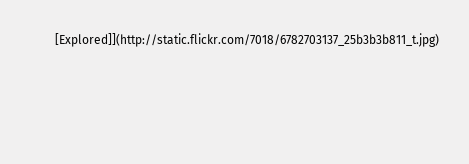[Explored]](http://static.flickr.com/7018/6782703137_25b3b3b811_t.jpg)